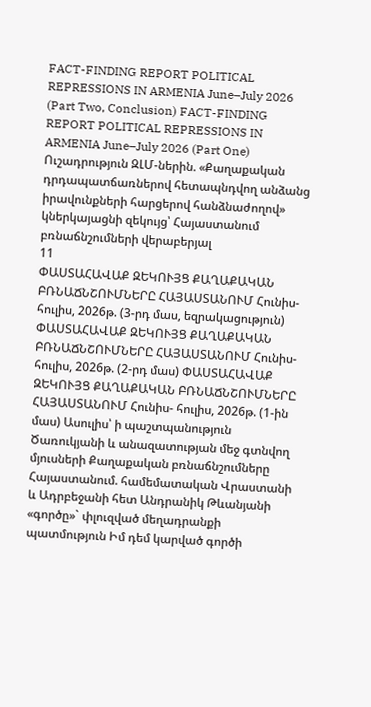FACT-FINDING REPORT POLITICAL REPRESSIONS IN ARMENIA June–July 2026 (Part Two, Conclusion) FACT-FINDING REPORT POLITICAL REPRESSIONS IN ARMENIA June–July 2026 (Part One) Ուշադրություն ԶԼՄ-ներին. «Քաղաքական դրդապատճառներով հետապնդվող անձանց իրավունքների հարցերով հանձնաժողով» կներկայացնի զեկույց՝ Հայաստանում բռնաճնշումների վերաբերյալ
11
ՓԱՍՏԱՀԱՎԱՔ ԶԵԿՈՒՅՑ ՔԱՂԱՔԱԿԱՆ ԲՌՆԱՃՆՇՈՒՄՆԵՐԸ ՀԱՅԱՍՏԱՆՈՒՄ Հունիս- հուլիս, 2026թ. (3-րդ մաս, եզրակացություն) ՓԱՍՏԱՀԱՎԱՔ ԶԵԿՈՒՅՑ ՔԱՂԱՔԱԿԱՆ ԲՌՆԱՃՆՇՈՒՄՆԵՐԸ ՀԱՅԱՍՏԱՆՈՒՄ Հունիս- հուլիս, 2026թ. (2-րդ մաս) ՓԱՍՏԱՀԱՎԱՔ ԶԵԿՈՒՅՑ ՔԱՂԱՔԱԿԱՆ ԲՌՆԱՃՆՇՈՒՄՆԵՐԸ ՀԱՅԱՍՏԱՆՈՒՄ Հունիս- հուլիս, 2026թ. (1-ին մաս) Ասուլիս՝ ի պաշտպանություն Ծառուկյանի և անազատության մեջ գտնվող մյուսների Քաղաքական բռնաճնշումները Հայաստանում. համեմատական Վրաստանի և Ադրբեջանի հետ Անդրանիկ Թևանյանի «գործը»` փլուզված մեղադրանքի պատմություն Իմ դեմ կարված գործի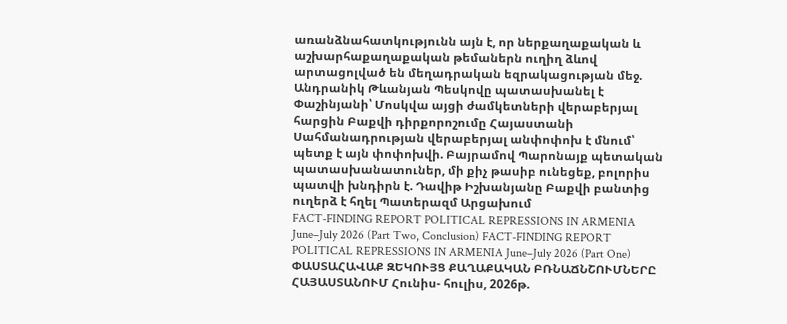առանձնահատկությունն այն է, որ ներքաղաքական և աշխարհաքաղաքական թեմաներն ուղիղ ձևով արտացոլված են մեղադրական եզրակացության մեջ. Անդրանիկ Թևանյան Պեսկովը պատասխանել է Փաշինյանի՝ Մոսկվա այցի ժամկետների վերաբերյալ հարցին Բաքվի դիրքորոշումը Հայաստանի Սահմանադրության վերաբերյալ անփոփոխ է մնում՝ պետք է այն փոփոխվի. Բայրամով Պարոնայք պետական պատասխանատուներ, մի քիչ թասիբ ունեցեք, բոլորիս պատվի խնդիրն է. Դավիթ Իշխանյանը Բաքվի բանտից ուղերձ է հղել Պատերազմ Արցախում
FACT-FINDING REPORT POLITICAL REPRESSIONS IN ARMENIA June–July 2026 (Part Two, Conclusion) FACT-FINDING REPORT POLITICAL REPRESSIONS IN ARMENIA June–July 2026 (Part One) ՓԱՍՏԱՀԱՎԱՔ ԶԵԿՈՒՅՑ ՔԱՂԱՔԱԿԱՆ ԲՌՆԱՃՆՇՈՒՄՆԵՐԸ ՀԱՅԱՍՏԱՆՈՒՄ Հունիս- հուլիս, 2026թ.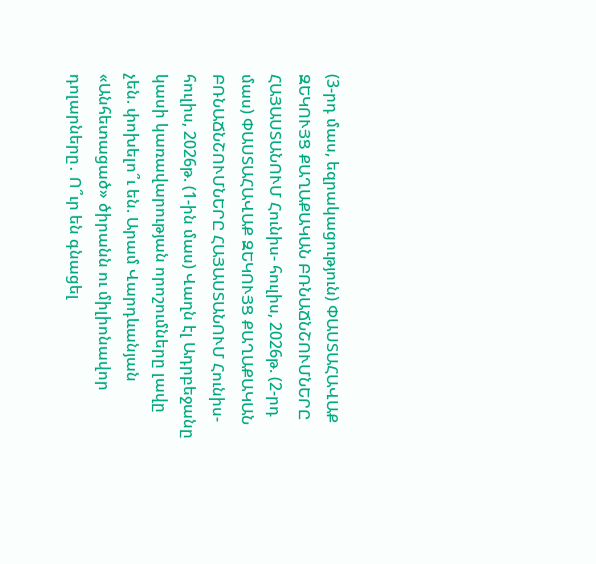(3-րդ մաս, եզրակացություն) ՓԱՍՏԱՀԱՎԱՔ ԶԵԿՈՒՅՑ ՔԱՂԱՔԱԿԱՆ ԲՌՆԱՃՆՇՈՒՄՆԵՐԸ ՀԱՅԱՍՏԱՆՈՒՄ Հունիս- հուլիս, 2026թ. (2-րդ մաս) ՓԱՍՏԱՀԱՎԱՔ ԶԵԿՈՒՅՑ ՔԱՂԱՔԱԿԱՆ ԲՌՆԱՃՆՇՈՒՄՆԵՐԸ ՀԱՅԱՍՏԱՆՈՒՄ Հունիս- հուլիս, 2026թ. (1-ին մաս) Վաղն էլ Ադրբեջանը կասի կառավարության որոշումները լավը չեն. փոխելո՞ւ են. Արամ Վարդևանյան «Անհետացած» ծիրանն ու միլիոնավոր դոլարները․ Ո՞ւր են գնացել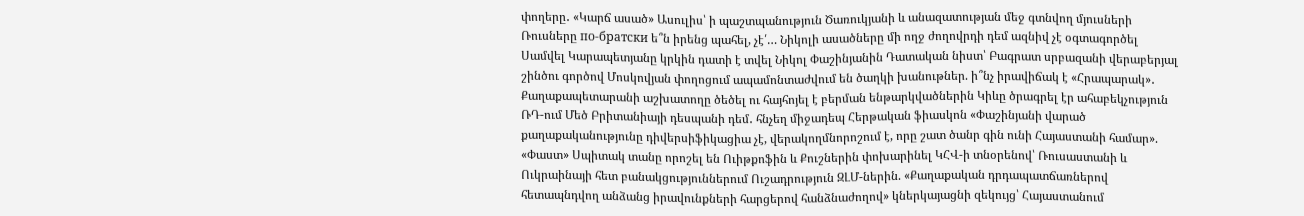փողերը․ «Կարճ ասած» Ասուլիս՝ ի պաշտպանություն Ծառուկյանի և անազատության մեջ գտնվող մյուսների Ռուսները по-братски ե՞ն իրենց պահել, չէ՛… Նիկոլի ասածները մի ողջ ժողովրդի դեմ ազնիվ չէ օգտագործել Սամվել Կարապետյանը կրկին դատի է տվել Նիկոլ Փաշինյանին Դատական նիստ՝ Բագրատ սրբազանի վերաբերյալ շինծու գործով Մոսկովյան փողոցում ապամոնտաժվում են ծաղկի խանութներ. ի՞նչ իրավիճակ է «Հրապարակ»․ Քաղաքապետարանի աշխատողը ծեծել ու հայհոյել է բերման ենթարկվածներին Կիևը ծրագրել էր ահաբեկչություն ՌԴ-ում Մեծ Բրիտանիայի դեսպանի դեմ․ հնչեղ միջադեպ Հերթական ֆիասկոն «Փաշինյանի վարած քաղաքականությունը դիվերսիֆիկացիա չէ, վերակողմնորոշում է, որը շատ ծանր գին ունի Հայաստանի համար». «Փաստ» Սպիտակ տանը որոշել են Ուիթքոֆին և Քուշներին փոխարինել ԿՀՎ-ի տնօրենով՝ Ռուսաստանի և Ուկրաինայի հետ բանակցություններում Ուշադրություն ԶԼՄ-ներին. «Քաղաքական դրդապատճառներով հետապնդվող անձանց իրավունքների հարցերով հանձնաժողով» կներկայացնի զեկույց՝ Հայաստանում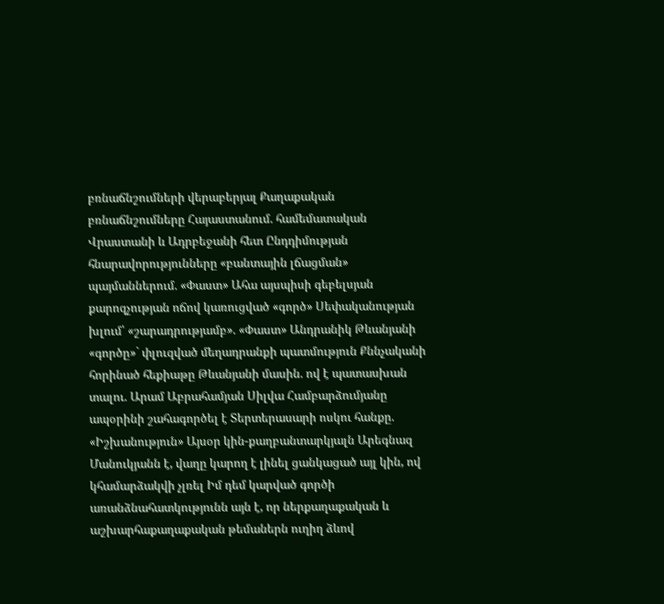բռնաճնշումների վերաբերյալ Քաղաքական բռնաճնշումները Հայաստանում. համեմատական Վրաստանի և Ադրբեջանի հետ Ընդդիմության հնարավորությունները «բանտային լճացման» պայմաններում. «Փաստ» Ահա այսպիսի գեբելսյան քարոզչության ոճով կառուցված «գործ» Սեփականության խլում՝ «շարադրությամբ». «Փաստ» Անդրանիկ Թևանյանի «գործը»` փլուզված մեղադրանքի պատմություն Քննչականի հորինած հեքիաթը Թևանյանի մասին. ով է պատասխան տալու. Արամ Աբրահամյան Սիլվա Համբարձումյանը ապօրինի շահագործել է Տերտերասարի ոսկու հանքը. «Իշխանություն» Այսօր կին-քաղբանտարկյալն Արեգնազ Մանուկյանն է, վաղը կարող է լինել ցանկացած այլ կին, ով կհամարձակվի չլռել Իմ դեմ կարված գործի առանձնահատկությունն այն է, որ ներքաղաքական և աշխարհաքաղաքական թեմաներն ուղիղ ձևով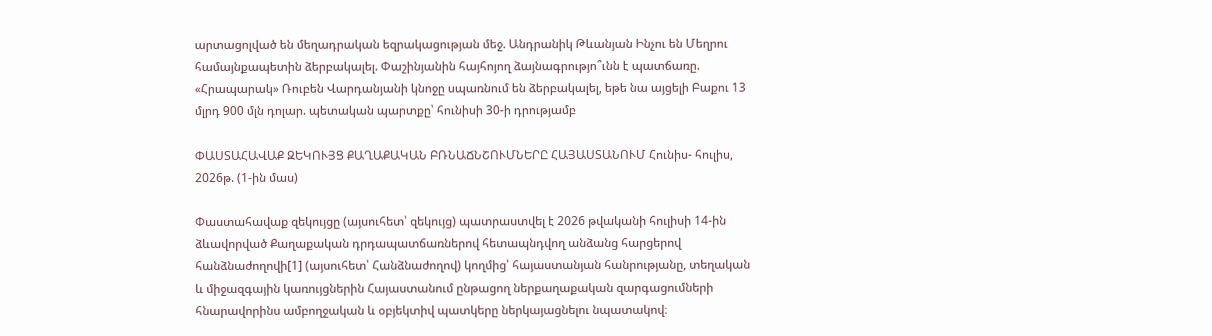արտացոլված են մեղադրական եզրակացության մեջ. Անդրանիկ Թևանյան Ինչու են Մեղրու համայնքապետին ձերբակալել. Փաշինյանին հայհոյող ձայնագրությո՞ւնն է պատճառը. «Հրապարակ» Ռուբեն Վարդանյանի կնոջը սպառնում են ձերբակալել, եթե նա այցելի Բաքու 13 մլրդ 900 մլն դոլար. պետական պարտքը՝ հունիսի 30-ի դրությամբ

ՓԱՍՏԱՀԱՎԱՔ ԶԵԿՈՒՅՑ ՔԱՂԱՔԱԿԱՆ ԲՌՆԱՃՆՇՈՒՄՆԵՐԸ ՀԱՅԱՍՏԱՆՈՒՄ Հունիս- հուլիս, 2026թ. (1-ին մաս)

Փաստահավաք զեկույցը (այսուհետ՝ զեկույց) պատրաստվել է 2026 թվականի հուլիսի 14-ին ձևավորված Քաղաքական դրդապատճառներով հետապնդվող անձանց հարցերով հանձնաժողովի[1] (այսուհետ՝ Հանձնաժողով) կողմից՝ հայաստանյան հանրությանը, տեղական և միջազգային կառույցներին Հայաստանում ընթացող ներքաղաքական զարգացումների հնարավորինս ամբողջական և օբյեկտիվ պատկերը ներկայացնելու նպատակով։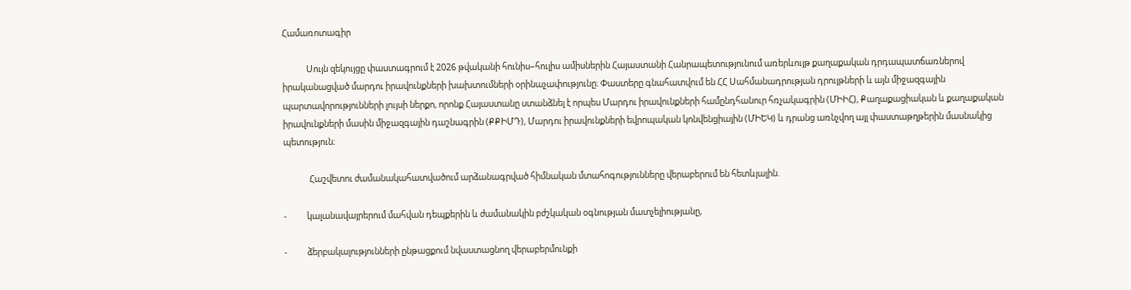Համառոտագիր

            Սույն զեկույցը փաստագրում է 2026 թվականի հունիս–հուլիս ամիսներին Հայաստանի Հանրապետությունում առերևույթ քաղաքական դրդապատճառներով իրականացված մարդու իրավունքների խախտումների օրինաչափությունը։ Փաստերը գնահատվում են ՀՀ Սահմանադրության դրույթների և այն միջազգային պարտավորությունների լույսի ներքո, որոնք Հայաստանը ստանձնել է որպես Մարդու իրավունքների համընդհանուր հռչակագրին (ՄԻԻՀ), Քաղաքացիական և քաղաքական իրավունքների մասին միջազգային դաշնագրին (ՔՔԻՄԴ), Մարդու իրավունքների եվրոպական կոնվենցիային (ՄԻԵԿ) և դրանց առնչվող այլ փաստաթղթերին մասնակից պետություն։

             Հաշվետու ժամանակահատվածում արձանագրված հիմնական մտահոգությունները վերաբերում են հետևյալին.

-          կալանավայրերում մահվան դեպքերին և ժամանակին բժշկական օգնության մատչելիությանը,

-          ձերբակալությունների ընթացքում նվաստացնող վերաբերմունքի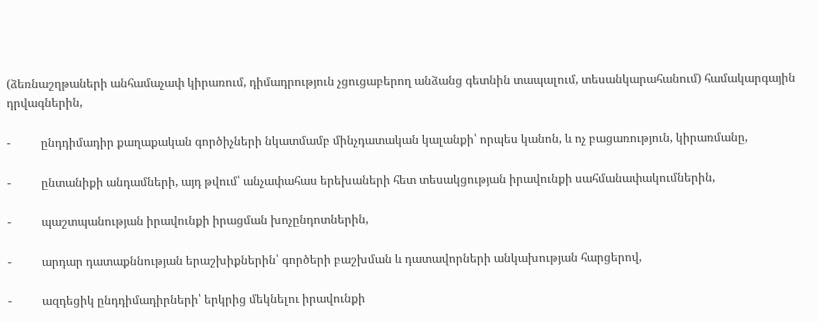(ձեռնաշղթաների անհամաչափ կիրառում, դիմադրություն չցուցաբերող անձանց գետնին տապալում, տեսանկարահանում) համակարգային դրվագներին,

-          ընդդիմադիր քաղաքական գործիչների նկատմամբ մինչդատական կալանքի՝ որպես կանոն, և ոչ բացառություն, կիրառմանը,

-          ընտանիքի անդամների, այդ թվում՝ անչափահաս երեխաների հետ տեսակցության իրավունքի սահմանափակումներին,

-          պաշտպանության իրավունքի իրացման խոչընդոտներին,

-          արդար դատաքննության երաշխիքներին՝ գործերի բաշխման և դատավորների անկախության հարցերով,

-          ազդեցիկ ընդդիմադիրների՝ երկրից մեկնելու իրավունքի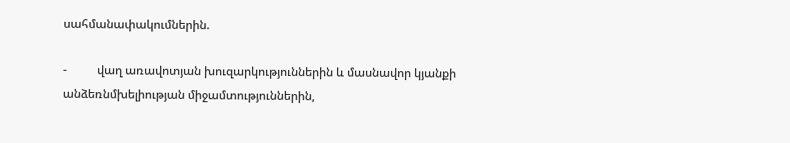սահմանափակումներին.

-          վաղ առավոտյան խուզարկություններին և մասնավոր կյանքի անձեռնմխելիության միջամտություններին,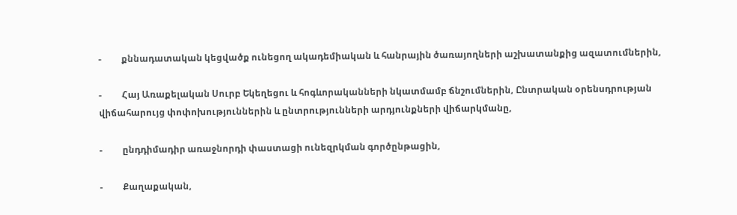-          քննադատական կեցվածք ունեցող ակադեմիական և հանրային ծառայողների աշխատանքից ազատումներին,

-          Հայ Առաքելական Սուրբ Եկեղեցու և հոգևորականների նկատմամբ ճնշումներին, Ընտրական օրենսդրության վիճահարույց փոփոխություններին և ընտրությունների արդյունքների վիճարկմանը,

-          ընդդիմադիր առաջնորդի փաստացի ունեզրկման գործընթացին,

-          Քաղաքական,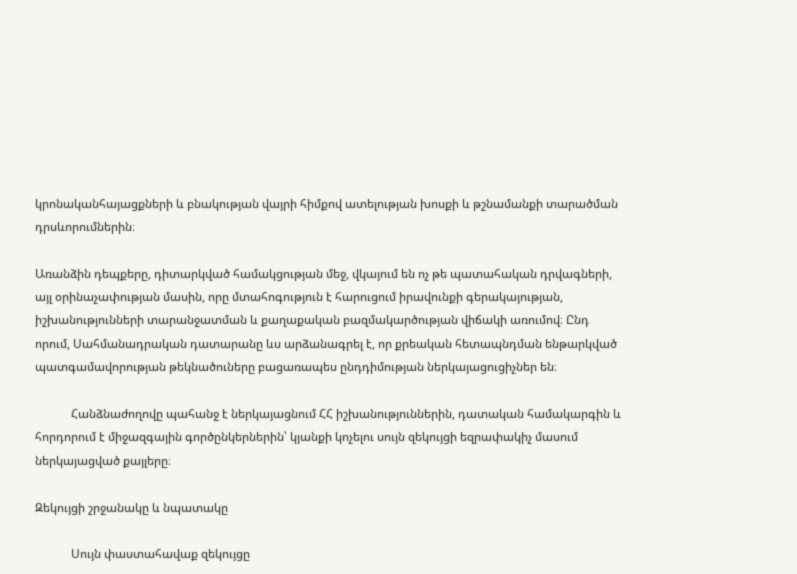կրոնականհայացքների և բնակության վայրի հիմքով ատելության խոսքի և թշնամանքի տարածման դրսևորումներին։

Առանձին դեպքերը, դիտարկված համակցության մեջ, վկայում են ոչ թե պատահական դրվագների, այլ օրինաչափության մասին, որը մտահոգություն է հարուցում իրավունքի գերակայության, իշխանությունների տարանջատման և քաղաքական բազմակարծության վիճակի առումով։ Ընդ որում, Սահմանադրական դատարանը ևս արձանագրել է, որ քրեական հետապնդման ենթարկված պատգամավորության թեկնածուները բացառապես ընդդիմության ներկայացուցիչներ են։

            Հանձնաժողովը պահանջ է ներկայացնում ՀՀ իշխանություններին, դատական համակարգին և հորդորում է միջազգային գործընկերներին՝ կյանքի կոչելու սույն զեկույցի եզրափակիչ մասում ներկայացված քայլերը։

Զեկույցի շրջանակը և նպատակը

            Սույն փաստահավաք զեկույցը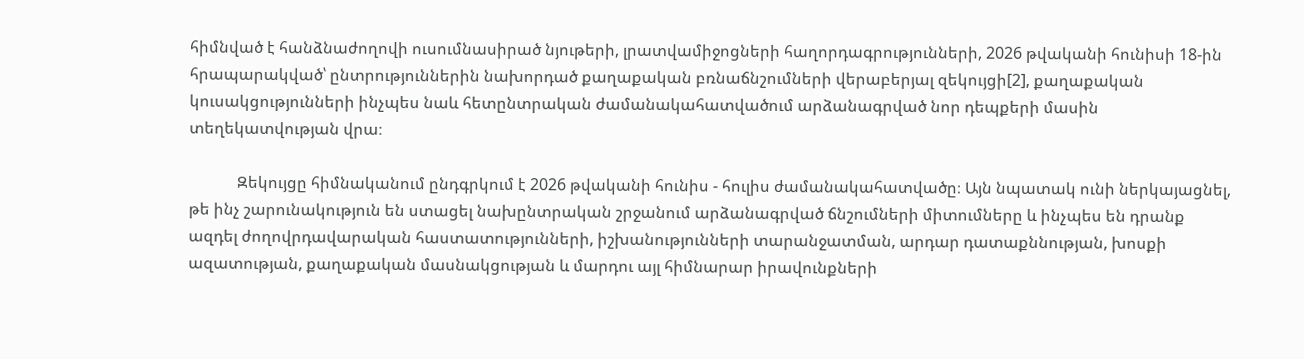հիմնված է հանձնաժողովի ուսումնասիրած նյութերի, լրատվամիջոցների հաղորդագրությունների, 2026 թվականի հունիսի 18-ին հրապարակված՝ ընտրություններին նախորդած քաղաքական բռնաճնշումների վերաբերյալ զեկույցի[2], քաղաքական կուսակցությունների ինչպես նաև հետընտրական ժամանակահատվածում արձանագրված նոր դեպքերի մասին տեղեկատվության վրա։

            Զեկույցը հիմնականում ընդգրկում է 2026 թվականի հունիս - հուլիս ժամանակահատվածը։ Այն նպատակ ունի ներկայացնել, թե ինչ շարունակություն են ստացել նախընտրական շրջանում արձանագրված ճնշումների միտումները և ինչպես են դրանք ազդել ժողովրդավարական հաստատությունների, իշխանությունների տարանջատման, արդար դատաքննության, խոսքի ազատության, քաղաքական մասնակցության և մարդու այլ հիմնարար իրավունքների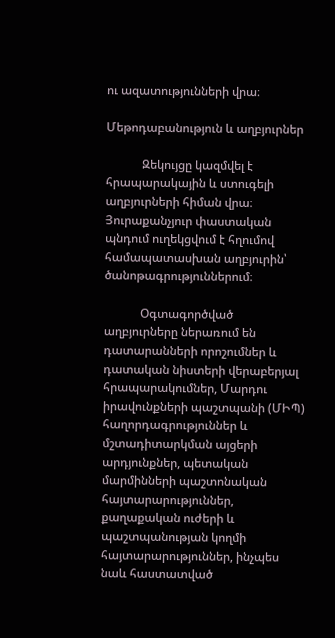ու ազատությունների վրա։

Մեթոդաբանություն և աղբյուրներ

            Զեկույցը կազմվել է հրապարակային և ստուգելի աղբյուրների հիման վրա։ Յուրաքանչյուր փաստական պնդում ուղեկցվում է հղումով համապատասխան աղբյուրին՝ ծանոթագրություններում։

            Օգտագործված աղբյուրները ներառում են դատարանների որոշումներ և դատական նիստերի վերաբերյալ հրապարակումներ, Մարդու իրավունքների պաշտպանի (ՄԻՊ) հաղորդագրություններ և մշտադիտարկման այցերի արդյունքներ, պետական մարմինների պաշտոնական հայտարարություններ, քաղաքական ուժերի և պաշտպանության կողմի հայտարարություններ, ինչպես նաև հաստատված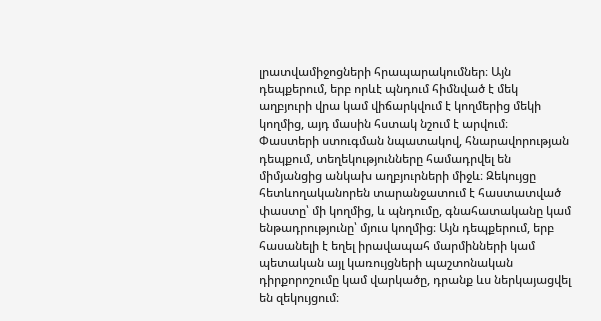լրատվամիջոցների հրապարակումներ։ Այն դեպքերում, երբ որևէ պնդում հիմնված է մեկ աղբյուրի վրա կամ վիճարկվում է կողմերից մեկի կողմից, այդ մասին հստակ նշում է արվում։  Փաստերի ստուգման նպատակով, հնարավորության դեպքում, տեղեկությունները համադրվել են միմյանցից անկախ աղբյուրների միջև։ Զեկույցը հետևողականորեն տարանջատում է հաստատված փաստը՝ մի կողմից, և պնդումը, գնահատականը կամ ենթադրությունը՝ մյուս կողմից։ Այն դեպքերում, երբ հասանելի է եղել իրավապահ մարմինների կամ պետական այլ կառույցների պաշտոնական դիրքորոշումը կամ վարկածը, դրանք ևս ներկայացվել են զեկույցում։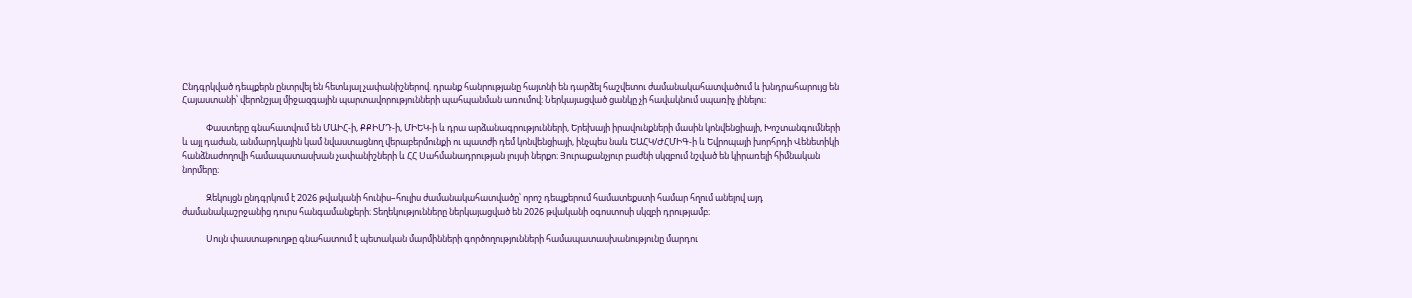Ընդգրկված դեպքերն ընտրվել են հետևյալ չափանիշներով. դրանք հանրությանը հայտնի են դարձել հաշվետու ժամանակահատվածում և խնդրահարույց են Հայաստանի՝ վերոնշյալ միջազգային պարտավորությունների պահպանման առումով։ Ներկայացված ցանկը չի հավակնում սպառիչ լինելու։

            Փաստերը գնահատվում են ՄԱԻՀ-ի, ՔՔԻՄԴ-ի, ՄԻԵԿ-ի և դրա արձանագրությունների, Երեխայի իրավունքների մասին կոնվենցիայի, Խոշտանգումների և այլ դաժան, անմարդկային կամ նվաստացնող վերաբերմունքի ու պատժի դեմ կոնվենցիայի, ինչպես նաև ԵԱՀԿ/ԺՀՄԻԳ-ի և Եվրոպայի խորհրդի Վենետիկի հանձնաժողովի համապատասխան չափանիշների և ՀՀ Սահմանադրության լույսի ներքո։ Յուրաքանչյուր բաժնի սկզբում նշված են կիրառելի հիմնական նորմերը։

            Զեկույցն ընդգրկում է 2026 թվականի հունիս–հուլիս ժամանակահատվածը՝ որոշ դեպքերում համատեքստի համար հղում անելով այդ ժամանակաշրջանից դուրս հանգամանքերի։ Տեղեկությունները ներկայացված են 2026 թվականի օգոստոսի սկզբի դրությամբ։

            Սույն փաստաթուղթը գնահատում է պետական մարմինների գործողությունների համապատասխանությունը մարդու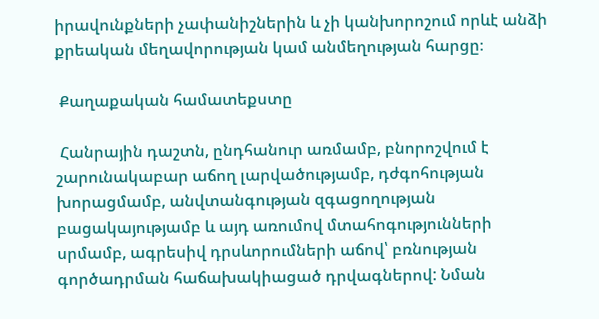իրավունքների չափանիշներին և չի կանխորոշում որևէ անձի քրեական մեղավորության կամ անմեղության հարցը։

 Քաղաքական համատեքստը

 Հանրային դաշտն, ընդհանուր առմամբ, բնորոշվում է շարունակաբար աճող լարվածությամբ, դժգոհության խորացմամբ, անվտանգության զգացողության բացակայությամբ և այդ առումով մտահոգությունների սրմամբ, ագրեսիվ դրսևորումների աճով՝ բռնության գործադրման հաճախակիացած դրվագներով: Նման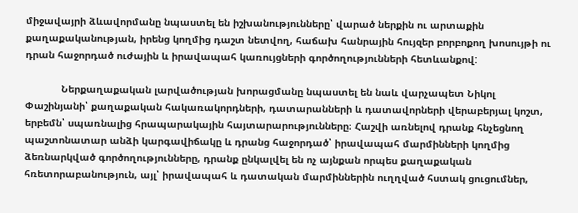միջավայրի ձևավորմանը նպաստել են իշխանությունները՝ վարած ներքին ու արտաքին քաղաքականության, իրենց կողմից դաշտ նետվող, հաճախ հանրային հույզեր բորբոքող խոսույթի ու դրան հաջորդած ուժային և իրավապահ կառույցների գործողությունների հետևանքով:

            Ներքաղաքական լարվածության խորացմանը նպաստել են նաև վարչապետ Նիկոլ Փաշինյանի՝ քաղաքական հակառակորդների, դատարանների և դատավորների վերաբերյալ կոշտ, երբեմն՝ սպառնալից հրապարակային հայտարարությունները։ Հաշվի առնելով դրանք հնչեցնող պաշտոնատար անձի կարգավիճակը և դրանց հաջորդած՝ իրավապահ մարմինների կողմից ձեռնարկված գործողությունները, դրանք ընկալվել են ոչ այնքան որպես քաղաքական հռետորաբանություն, այլ՝ իրավապահ և դատական մարմիններին ուղղված հստակ ցուցումներ,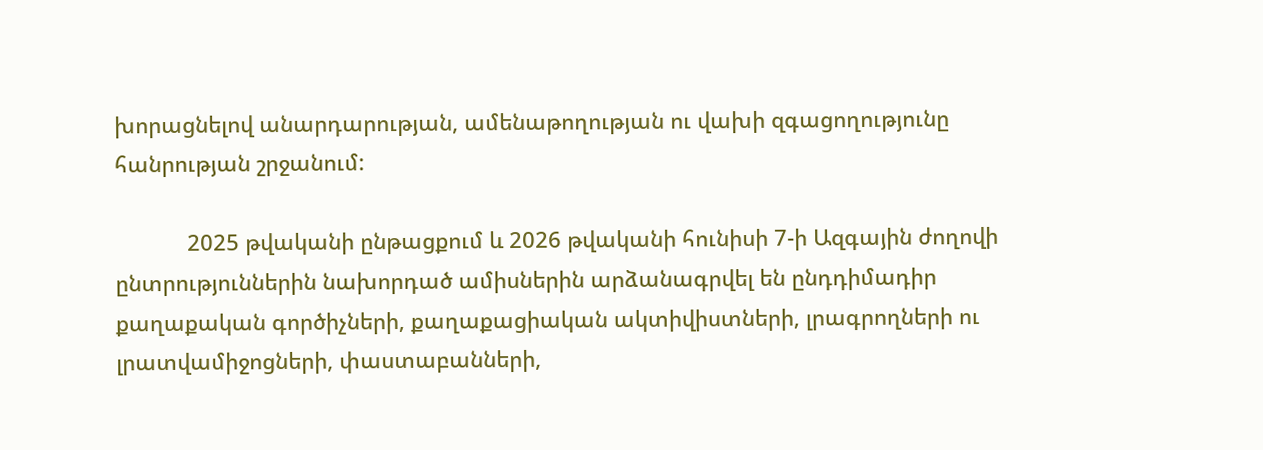խորացնելով անարդարության, ամենաթողության ու վախի զգացողությունը հանրության շրջանում:

            2025 թվականի ընթացքում և 2026 թվականի հունիսի 7-ի Ազգային ժողովի ընտրություններին նախորդած ամիսներին արձանագրվել են ընդդիմադիր քաղաքական գործիչների, քաղաքացիական ակտիվիստների, լրագրողների ու լրատվամիջոցների, փաստաբանների,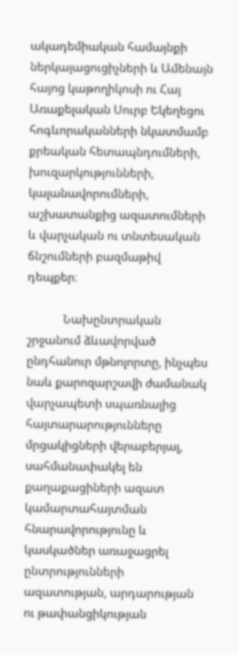ակադեմիական համայնքի ներկայացուցիչների և Ամենայն հայոց կաթողիկոսի ու Հայ Առաքելական Սուրբ Եկեղեցու հոգևորականների նկատմամբ քրեական հետապնդումների, խուզարկությունների, կալանավորումների, աշխատանքից ազատումների և վարչական ու տնտեսական ճնշումների բազմաթիվ դեպքեր։

            Նախընտրական շրջանում ձևավորված ընդհանուր մթնոլորտը, ինչպես նաև քարոզարշավի ժամանակ վարչապետի սպառնալից հայտարարությունները մրցակիցների վերաբերյալ, սահմանափակել են քաղաքացիների ազատ կամարտահայտման հնարավորությունը և կասկածներ առաջացրել ընտրությունների ազատության, արդարության ու թափանցիկության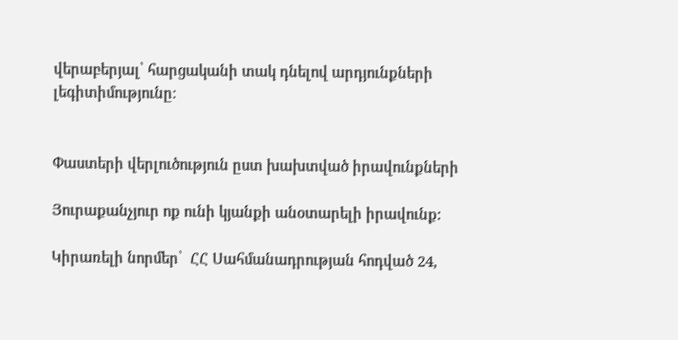վերաբերյալ՝ հարցականի տակ դնելով արդյունքների լեգիտիմությունը։


Փաստերի վերլուծություն ըստ խախտված իրավունքների

Յուրաքանչյուր ոք ունի կյանքի անօտարելի իրավունք:

Կիրառելի նորմեր՝  ՀՀ Սահմանադրության հոդված 24,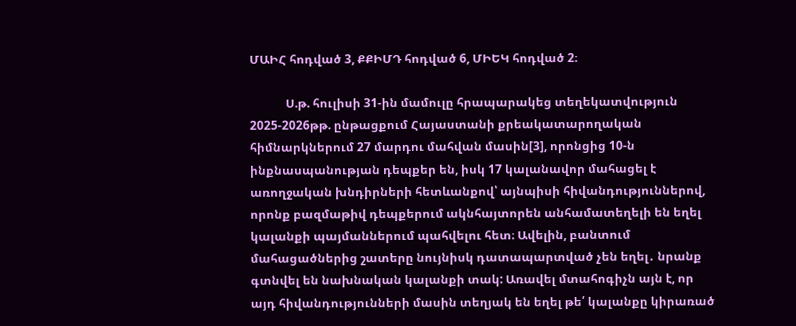ՄԱԻՀ հոդված 3, ՔՔԻՄԴ հոդված 6, ՄԻԵԿ հոդված 2։

            Ս.թ. հուլիսի 31-ին մամուլը հրապարակեց տեղեկատվություն 2025-2026թթ. ընթացքում Հայաստանի քրեակատարողական հիմնարկներում 27 մարդու մահվան մասին[3], որոնցից 10-ն ինքնասպանության դեպքեր են, իսկ 17 կալանավոր մահացել է առողջական խնդիրների հետևանքով՝ այնպիսի հիվանդություններով, որոնք բազմաթիվ դեպքերում ակնհայտորեն անհամատեղելի են եղել կալանքի պայմաններում պահվելու հետ։ Ավելին, բանտում մահացածներից շատերը նույնիսկ դատապարտված չեն եղել․ նրանք գտնվել են նախնական կալանքի տակ: Առավել մտահոգիչն այն է, որ այդ հիվանդությունների մասին տեղյակ են եղել թե՛ կալանքը կիրառած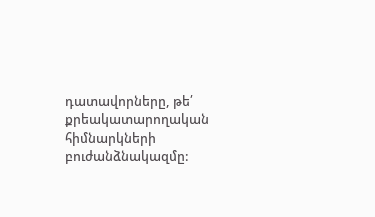դատավորները, թե՛ քրեակատարողական հիմնարկների բուժանձնակազմը: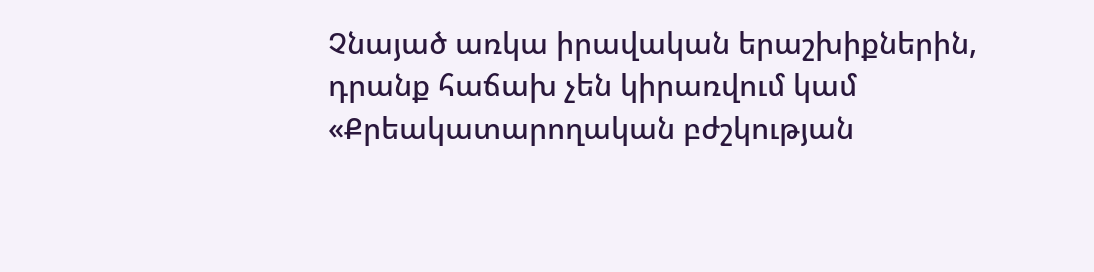Չնայած առկա իրավական երաշխիքներին, դրանք հաճախ չեն կիրառվում կամ «Քրեակատարողական բժշկության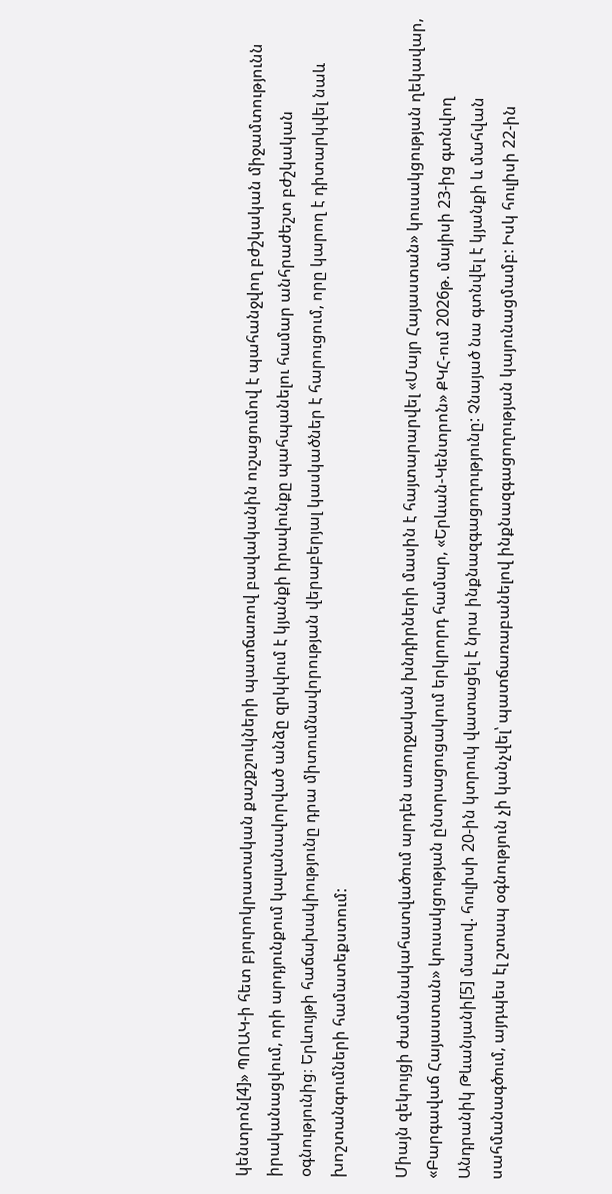կենտրոն[4]» ՊՈԱԿ-ի հետ բյուրոկրատական քաշքշուկների պատճառով բավականին ուշացումով է պահանջվող բժշկական միջամտությունն իրականացվում, որի արդյունքում կալանավորված անձը զրկվում է կյանքի իրավունքը պահպանելու համար անհրաժեշտ բժշկական օգնությունից։ Երևույթի հաճախակիությունը դրա միտումնավորության վերաբերյալ կասկածներ է հարուցում, որը կարող է դիտարկվել նաև խոշտանգումների համատեքստում:

Միայն զեկույցի ժամանակահատվածում արդեն առողջական խնդիրների մասին է հայտարարվել «Մայր Հայաստան» կուսակցության ղեկավար, «Բարգավաճ Հայաստան» կուսակցության ընտրացուցակում երկրորդ համար, «Երևան-Կենտրոն» ՔԿՀ-ում 2026թ. մայիսի 23-ից գտնվող Անդրանիկ Թևանյանի[5] մասով. հուլիսի 20-ին կտրուկ վատացել է նրա ինքնազգացողությունը: Չնայած նա գտնվել է կյանքի և մահվան սահմանագծում, այդպես էլ շտապ օգնություն չի կանչվել՝ պատճառաբանելով ինքնազգացողության կայունացմամբ: Իսկ հուլիսի 22-ին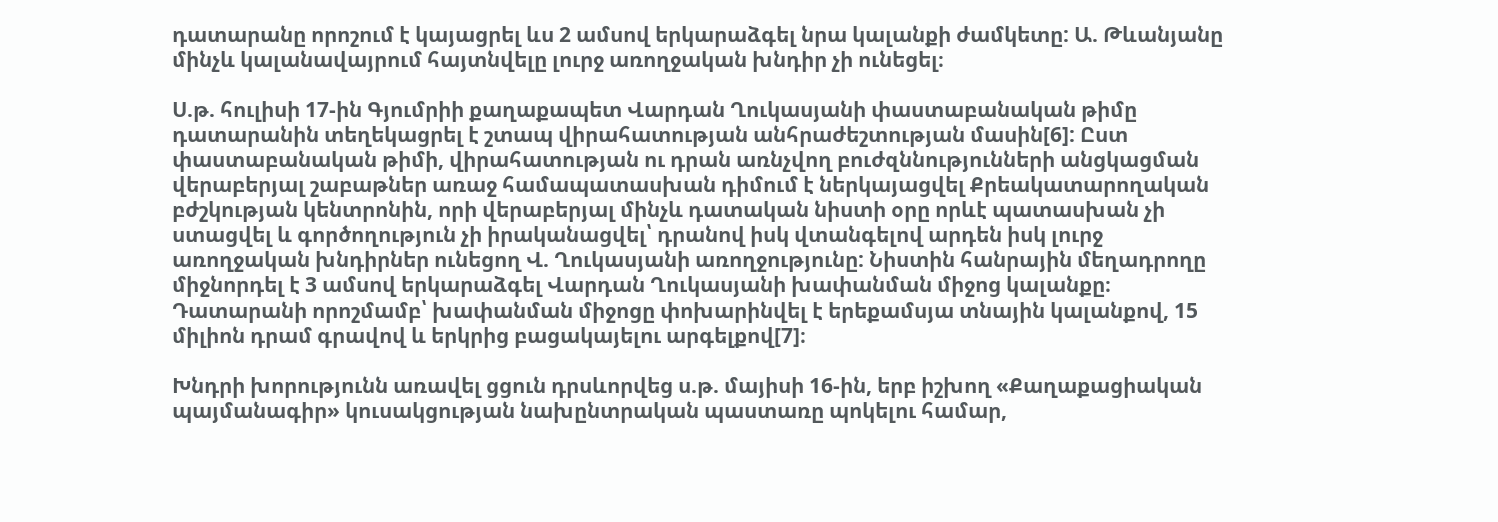դատարանը որոշում է կայացրել ևս 2 ամսով երկարաձգել նրա կալանքի ժամկետը: Ա. Թևանյանը մինչև կալանավայրում հայտնվելը լուրջ առողջական խնդիր չի ունեցել։

Ս.թ. հուլիսի 17-ին Գյումրիի քաղաքապետ Վարդան Ղուկասյանի փաստաբանական թիմը դատարանին տեղեկացրել է շտապ վիրահատության անհրաժեշտության մասին[6]: Ըստ փաստաբանական թիմի, վիրահատության ու դրան առնչվող բուժզննությունների անցկացման վերաբերյալ շաբաթներ առաջ համապատասխան դիմում է ներկայացվել Քրեակատարողական բժշկության կենտրոնին, որի վերաբերյալ մինչև դատական նիստի օրը որևէ պատասխան չի ստացվել և գործողություն չի իրականացվել՝ դրանով իսկ վտանգելով արդեն իսկ լուրջ առողջական խնդիրներ ունեցող Վ. Ղուկասյանի առողջությունը: Նիստին հանրային մեղադրողը միջնորդել է 3 ամսով երկարաձգել Վարդան Ղուկասյանի խափանման միջոց կալանքը։ Դատարանի որոշմամբ՝ խափանման միջոցը փոխարինվել է երեքամսյա տնային կալանքով, 15 միլիոն դրամ գրավով և երկրից բացակայելու արգելքով[7]։

Խնդրի խորությունն առավել ցցուն դրսևորվեց ս.թ. մայիսի 16-ին, երբ իշխող «Քաղաքացիական պայմանագիր» կուսակցության նախընտրական պաստառը պոկելու համար,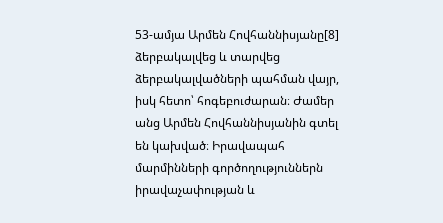53-ամյա Արմեն Հովհաննիսյանը[8] ձերբակալվեց և տարվեց ձերբակալվածների պահման վայր, իսկ հետո՝ հոգեբուժարան։ Ժամեր անց Արմեն Հովհաննիսյանին գտել են կախված։ Իրավապահ մարմինների գործողություններն իրավաչափության և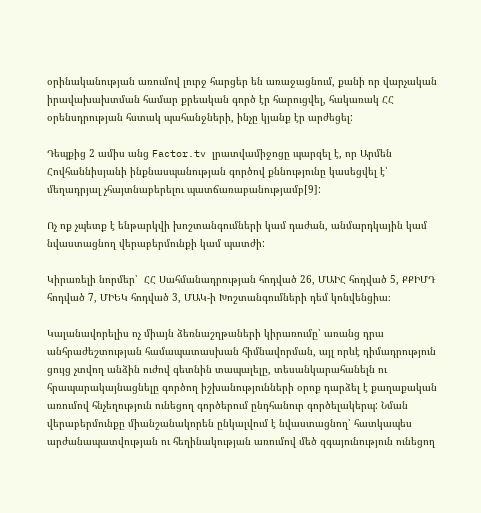օրինականության առումով լուրջ հարցեր են առաջացնում, քանի որ վարչական իրավախախտման համար քրեական գործ էր հարուցվել, հակառակ ՀՀ օրենսդրության հստակ պահանջների, ինչը կյանք էր արժեցել:

Դեպքից 2 ամիս անց Factor.tv լրատվամիջոցը պարզել է, որ Արմեն Հովհաննիսյանի ինքնասպանության գործով քննությունը կասեցվել է՝ մեղադրյալ չհայտնաբերելու պատճառաբանությամբ[9]:

Ոչ ոք չպետք է ենթարկվի խոշտանգումների կամ դաժան, անմարդկային կամ նվաստացնող վերաբերմունքի կամ պատժի:

Կիրառելի նորմեր՝  ՀՀ Սահմանադրության հոդված 26, ՄԱԻՀ հոդված 5, ՔՔԻՄԴ հոդված 7, ՄԻԵԿ հոդված 3, ՄԱԿ-ի Խոշտանգումների դեմ կոնվենցիա։

Կալանավորելիս ոչ միայն ձեռնաշղթաների կիրառումը՝ առանց դրա անհրաժեշտության համապատասխան հիմնավորման, այլ որևէ դիմադրություն ցույց չտվող անձին ուժով գետնին տապալելը, տեսանկարահանելն ու հրապարակայնացնելը գործող իշխանությունների օրոք դարձել է քաղաքական առումով հնչեղություն ունեցող գործերում ընդհանուր գործելակերպ: Նման վերաբերմունքը միանշանակորեն ընկալվում է նվաստացնող՝ հատկապես արժանապատվության ու հեղինակության առումով մեծ զգայունություն ունեցող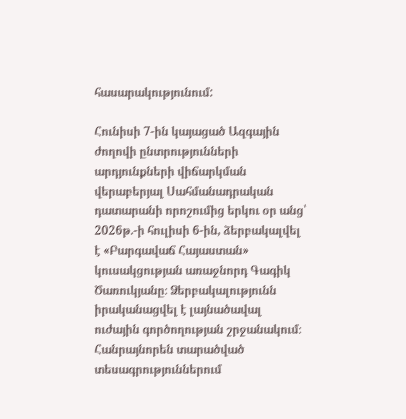հասարակությունում:

Հունիսի 7-ին կայացած Ազգային ժողովի ընտրությունների արդյունքների վիճարկման վերաբերյալ Սահմանադրական դատարանի որոշումից երկու օր անց՝ 2026թ.-ի հուլիսի 6-ին, ձերբակալվել է «Բարգավաճ Հայաստան» կուսակցության առաջնորդ Գագիկ Ծառուկյանը։ Ձերբակալությունն իրականացվել է լայնածավալ ուժային գործողության շրջանակում։ Հանրայնորեն տարածված տեսագրություններում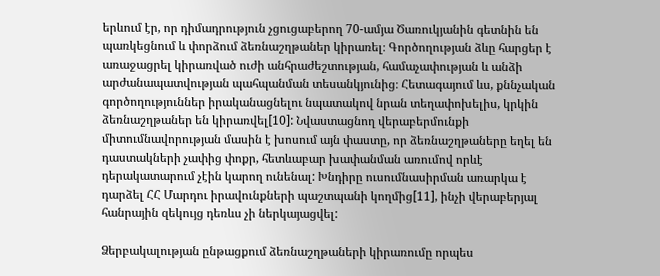երևում էր, որ դիմադրություն չցուցաբերող 70-ամյա Ծառուկյանին գետնին են պառկեցնում և փորձում ձեռնաշղթաներ կիրառել։ Գործողության ձևը հարցեր է առաջացրել կիրառված ուժի անհրաժեշտության, համաչափության և անձի արժանապատվության պահպանման տեսանկյունից։ Հետագայում ևս, քննչական գործողություններ իրականացնելու նպատակով նրան տեղափոխելիս, կրկին ձեռնաշղթաներ են կիրառվել[10]: Նվաստացնող վերաբերմունքի միտումնավորության մասին է խոսում այն փաստը, որ ձեռնաշղթաները եղել են դաստակների չափից փոքր, հետևաբար խափանման առումով որևէ դերակատարում չէին կարող ունենալ: Խնդիրը ուսումնասիրման առարկա է դարձել ՀՀ Մարդու իրավունքների պաշտպանի կողմից[11], ինչի վերաբերյալ հանրային զեկույց դեռևս չի ներկայացվել:

Ձերբակալության ընթացքում ձեռնաշղթաների կիրառումը որպես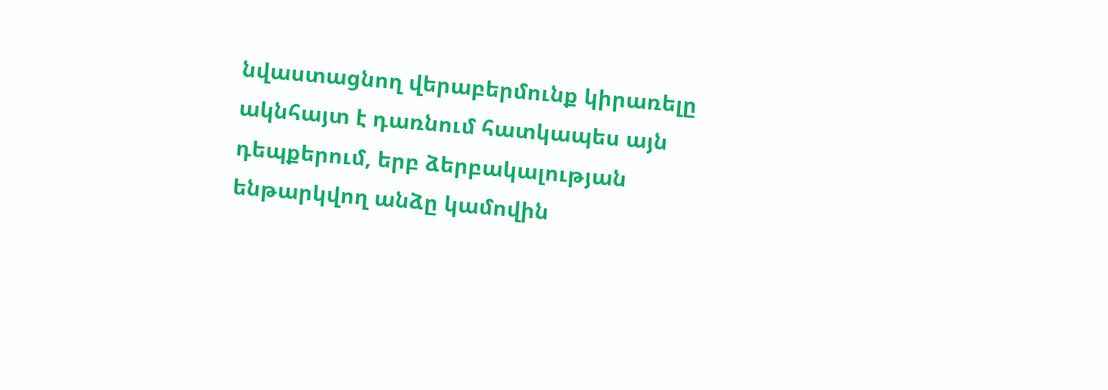նվաստացնող վերաբերմունք կիրառելը ակնհայտ է դառնում հատկապես այն դեպքերում, երբ ձերբակալության ենթարկվող անձը կամովին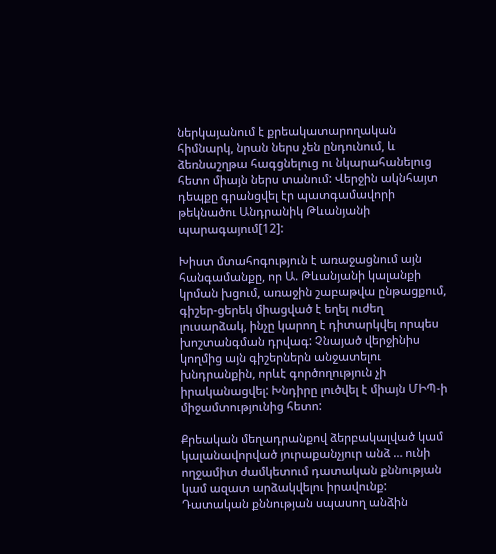ներկայանում է քրեակատարողական հիմնարկ, նրան ներս չեն ընդունում, և ձեռնաշղթա հագցնելուց ու նկարահանելուց հետո միայն ներս տանում: Վերջին ակնհայտ դեպքը գրանցվել էր պատգամավորի թեկնածու Անդրանիկ Թևանյանի պարագայում[12]:

Խիստ մտահոգություն է առաջացնում այն հանգամանքը, որ Ա. Թևանյանի կալանքի կրման խցում, առաջին շաբաթվա ընթացքում, գիշեր-ցերեկ միացված է եղել ուժեղ լուսարձակ, ինչը կարող է դիտարկվել որպես խոշտանգման դրվագ: Չնայած վերջինիս կողմից այն գիշերներն անջատելու խնդրանքին, որևէ գործողություն չի իրականացվել: Խնդիրը լուծվել է միայն ՄԻՊ-ի միջամտությունից հետո:

Քրեական մեղադրանքով ձերբակալված կամ կալանավորված յուրաքանչյուր անձ … ունի ողջամիտ ժամկետում դատական քննության կամ ազատ արձակվելու իրավունք: Դատական քննության սպասող անձին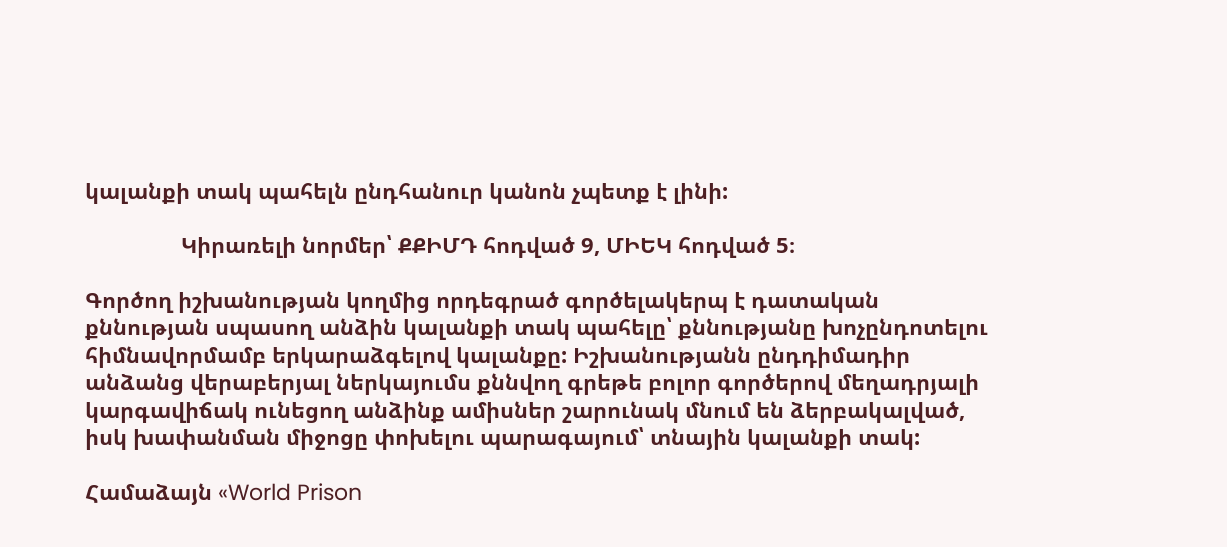կալանքի տակ պահելն ընդհանուր կանոն չպետք է լինի:

                Կիրառելի նորմեր՝ ՔՔԻՄԴ հոդված 9, ՄԻԵԿ հոդված 5։

Գործող իշխանության կողմից որդեգրած գործելակերպ է դատական քննության սպասող անձին կալանքի տակ պահելը՝ քննությանը խոչընդոտելու հիմնավորմամբ երկարաձգելով կալանքը: Իշխանությանն ընդդիմադիր անձանց վերաբերյալ ներկայումս քննվող գրեթե բոլոր գործերով մեղադրյալի կարգավիճակ ունեցող անձինք ամիսներ շարունակ մնում են ձերբակալված, իսկ խափանման միջոցը փոխելու պարագայում՝ տնային կալանքի տակ:

Համաձայն «World Prison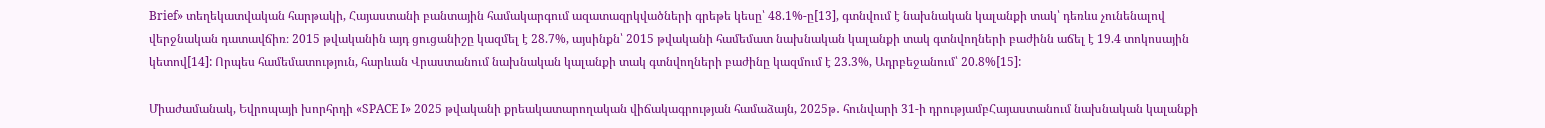Brief» տեղեկատվական հարթակի, Հայաստանի բանտային համակարգում ազատազրկվածների գրեթե կեսը՝ 48.1%-ը[13], գտնվում է նախնական կալանքի տակ՝ դեռևս չունենալով վերջնական դատավճիռ։ 2015 թվականին այդ ցուցանիշը կազմել է 28.7%, այսինքն՝ 2015 թվականի համեմատ նախնական կալանքի տակ գտնվողների բաժինն աճել է 19.4 տոկոսային կետով[14]: Որպես համեմատություն, հարևան Վրաստանում նախնական կալանքի տակ գտնվողների բաժինը կազմում է 23.3%, Ադրբեջանում՝ 20.8%[15]:

Միաժամանակ, Եվրոպայի խորհրդի «SPACE I» 2025 թվականի քրեակատարողական վիճակագրության համաձայն, 2025թ․ հունվարի 31-ի դրությամբՀայաստանում նախնական կալանքի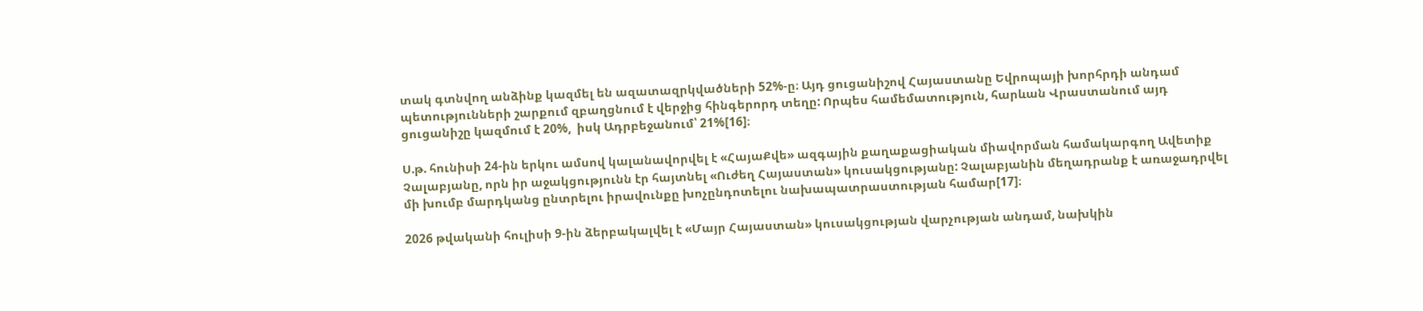տակ գտնվող անձինք կազմել են ազատազրկվածների 52%-ը։ Այդ ցուցանիշով Հայաստանը Եվրոպայի խորհրդի անդամ պետությունների շարքում զբաղցնում է վերջից հինգերորդ տեղը: Որպես համեմատություն, հարևան Վրաստանում այդ ցուցանիշը կազմում է 20%,  իսկ Ադրբեջանում՝ 21%[16]։

Ս.թ. հունիսի 24-ին երկու ամսով կալանավորվել է «ՀայաՔվե» ազգային քաղաքացիական միավորման համակարգող Ավետիք Չալաբյանը, որն իր աջակցությունն էր հայտնել «Ուժեղ Հայաստան» կուսակցությանը: Չալաբյանին մեղադրանք է առաջադրվել մի խումբ մարդկանց ընտրելու իրավունքը խոչընդոտելու նախապատրաստության համար[17]։

2026 թվականի հուլիսի 9-ին ձերբակալվել է «Մայր Հայաստան» կուսակցության վարչության անդամ, նախկին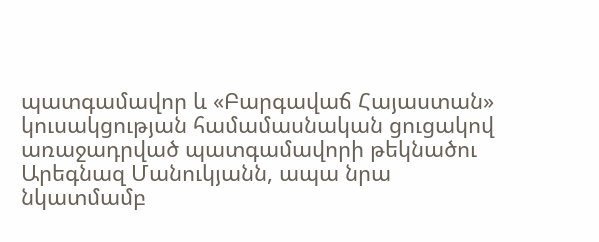պատգամավոր և «Բարգավաճ Հայաստան» կուսակցության համամասնական ցուցակով առաջադրված պատգամավորի թեկնածու Արեգնազ Մանուկյանն, ապա նրա նկատմամբ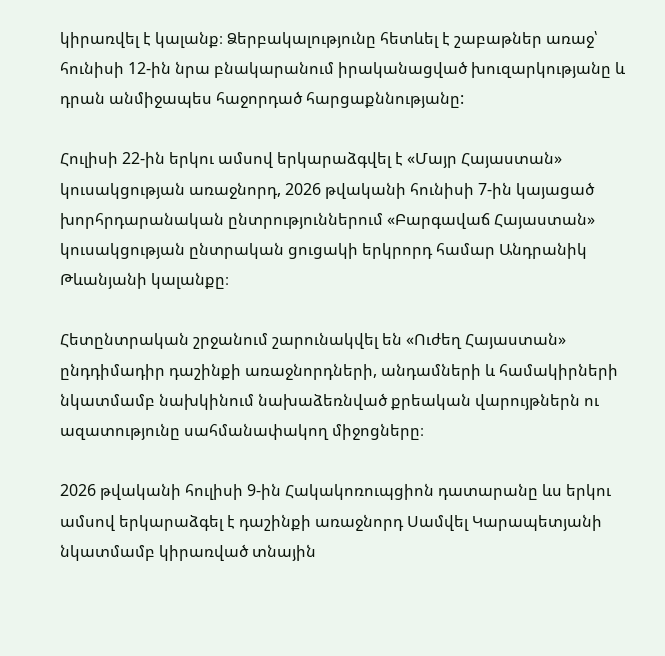կիրառվել է կալանք։ Ձերբակալությունը հետևել է շաբաթներ առաջ՝ հունիսի 12-ին նրա բնակարանում իրականացված խուզարկությանը և դրան անմիջապես հաջորդած հարցաքննությանը:

Հուլիսի 22-ին երկու ամսով երկարաձգվել է «Մայր Հայաստան» կուսակցության առաջնորդ, 2026 թվականի հունիսի 7-ին կայացած խորհրդարանական ընտրություններում «Բարգավաճ Հայաստան» կուսակցության ընտրական ցուցակի երկրորդ համար Անդրանիկ Թևանյանի կալանքը։

Հետընտրական շրջանում շարունակվել են «Ուժեղ Հայաստան» ընդդիմադիր դաշինքի առաջնորդների, անդամների և համակիրների նկատմամբ նախկինում նախաձեռնված քրեական վարույթներն ու ազատությունը սահմանափակող միջոցները։

2026 թվականի հուլիսի 9-ին Հակակոռուպցիոն դատարանը ևս երկու ամսով երկարաձգել է դաշինքի առաջնորդ Սամվել Կարապետյանի նկատմամբ կիրառված տնային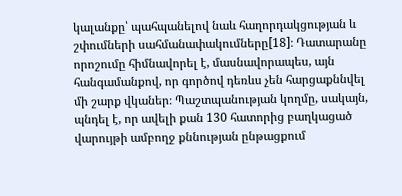կալանքը՝ պահպանելով նաև հաղորդակցության և շփումների սահմանափակումները[18]։ Դատարանը որոշումը հիմնավորել է, մասնավորապես, այն հանգամանքով, որ գործով դեռևս չեն հարցաքննվել մի շարք վկաներ։ Պաշտպանության կողմը, սակայն, պնդել է, որ ավելի քան 130 հատորից բաղկացած վարույթի ամբողջ քննության ընթացքում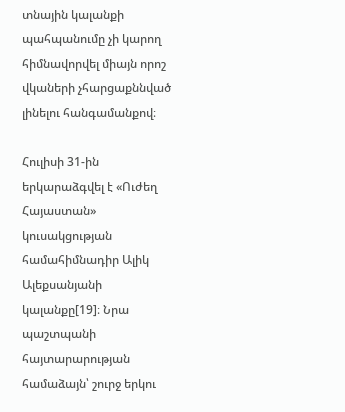տնային կալանքի պահպանումը չի կարող հիմնավորվել միայն որոշ վկաների չհարցաքննված լինելու հանգամանքով։

Հուլիսի 31-ին երկարաձգվել է «Ուժեղ Հայաստան» կուսակցության համահիմնադիր Ալիկ Ալեքսանյանի կալանքը[19]։ Նրա պաշտպանի հայտարարության համաձայն՝ շուրջ երկու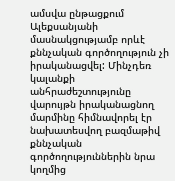ամսվա ընթացքում Ալեքսանյանի մասնակցությամբ որևէ քննչական գործողություն չի իրականացվել: Մինչդեռ կալանքի անհրաժեշտությունը վարույթն իրականացնող մարմինը հիմնավորել էր նախատեսվող բազմաթիվ քննչական գործողություններին նրա կողմից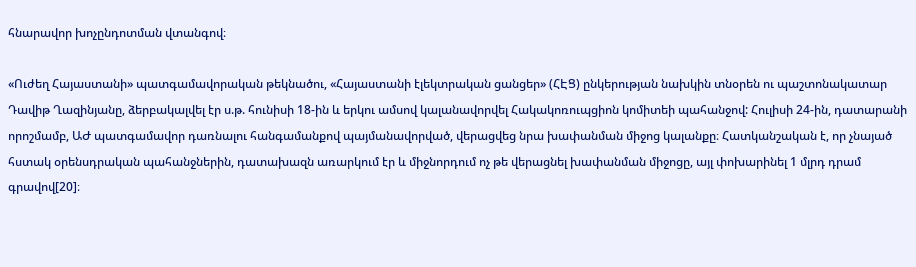հնարավոր խոչընդոտման վտանգով։

«Ուժեղ Հայաստանի» պատգամավորական թեկնածու, «Հայաստանի էլեկտրական ցանցեր» (ՀԷՑ) ընկերության նախկին տնօրեն ու պաշտոնակատար Դավիթ Ղազինյանը, ձերբակալվել էր ս.թ. հունիսի 18-ին և երկու ամսով կալանավորվել Հակակոռուպցիոն կոմիտեի պահանջով: Հուլիսի 24-ին, դատարանի որոշմամբ, ԱԺ պատգամավոր դառնալու հանգամանքով պայմանավորված, վերացվեց նրա խափանման միջոց կալանքը։ Հատկանշական է, որ չնայած հստակ օրենսդրական պահանջներին, դատախազն առարկում էր և միջնորդում ոչ թե վերացնել խափանման միջոցը, այլ փոխարինել 1 մլրդ դրամ գրավով[20]։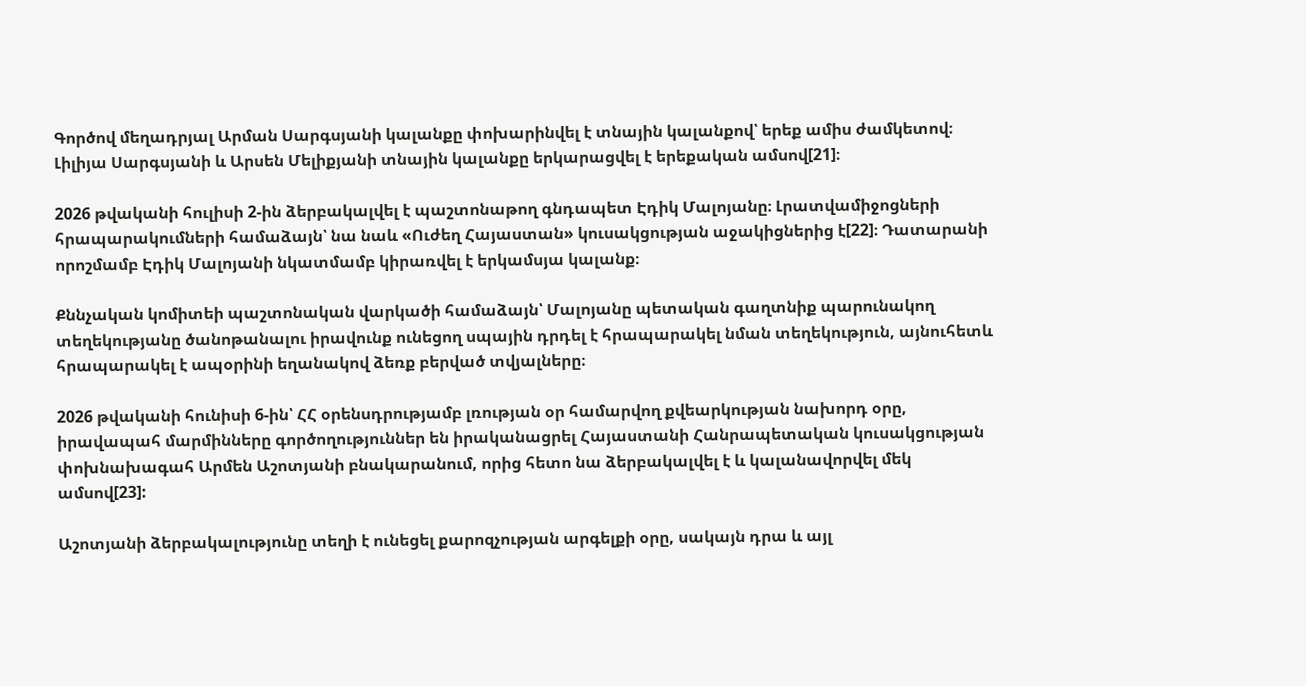Գործով մեղադրյալ Արման Սարգսյանի կալանքը փոխարինվել է տնային կալանքով՝ երեք ամիս ժամկետով։ Լիլիյա Սարգսյանի և Արսեն Մելիքյանի տնային կալանքը երկարացվել է երեքական ամսով[21]։

2026 թվականի հուլիսի 2-ին ձերբակալվել է պաշտոնաթող գնդապետ Էդիկ Մալոյանը։ Լրատվամիջոցների հրապարակումների համաձայն՝ նա նաև «Ուժեղ Հայաստան» կուսակցության աջակիցներից է[22]։ Դատարանի որոշմամբ Էդիկ Մալոյանի նկատմամբ կիրառվել է երկամսյա կալանք։

Քննչական կոմիտեի պաշտոնական վարկածի համաձայն՝ Մալոյանը պետական գաղտնիք պարունակող տեղեկությանը ծանոթանալու իրավունք ունեցող սպային դրդել է հրապարակել նման տեղեկություն, այնուհետև հրապարակել է ապօրինի եղանակով ձեռք բերված տվյալները։

2026 թվականի հունիսի 6-ին՝ ՀՀ օրենսդրությամբ լռության օր համարվող քվեարկության նախորդ օրը, իրավապահ մարմինները գործողություններ են իրականացրել Հայաստանի Հանրապետական կուսակցության փոխնախագահ Արմեն Աշոտյանի բնակարանում, որից հետո նա ձերբակալվել է և կալանավորվել մեկ ամսով[23]:

Աշոտյանի ձերբակալությունը տեղի է ունեցել քարոզչության արգելքի օրը, սակայն դրա և այլ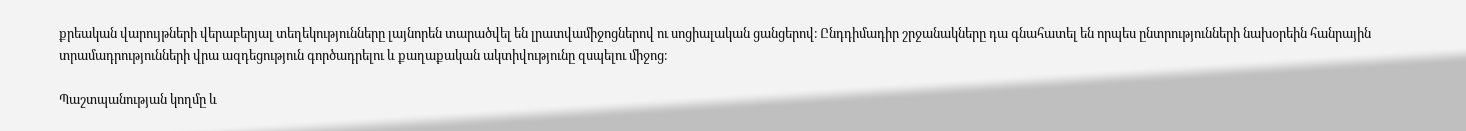քրեական վարույթների վերաբերյալ տեղեկությունները լայնորեն տարածվել են լրատվամիջոցներով ու սոցիալական ցանցերով։ Ընդդիմադիր շրջանակները դա գնահատել են որպես ընտրությունների նախօրեին հանրային տրամադրությունների վրա ազդեցություն գործադրելու և քաղաքական ակտիվությունը զսպելու միջոց։

Պաշտպանության կողմը և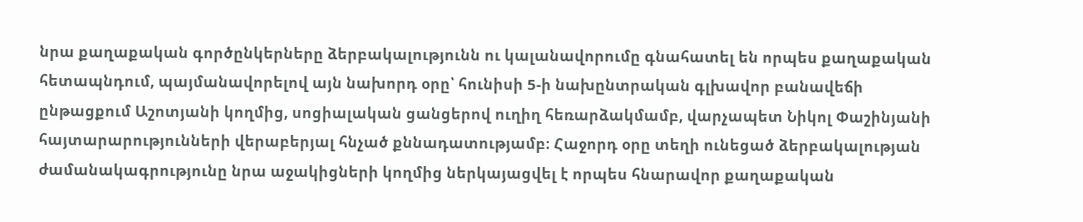նրա քաղաքական գործընկերները ձերբակալությունն ու կալանավորումը գնահատել են որպես քաղաքական հետապնդում, պայմանավորելով այն նախորդ օրը՝ հունիսի 5-ի նախընտրական գլխավոր բանավեճի ընթացքում Աշոտյանի կողմից, սոցիալական ցանցերով ուղիղ հեռարձակմամբ, վարչապետ Նիկոլ Փաշինյանի հայտարարությունների վերաբերյալ հնչած քննադատությամբ։ Հաջորդ օրը տեղի ունեցած ձերբակալության ժամանակագրությունը նրա աջակիցների կողմից ներկայացվել է որպես հնարավոր քաղաքական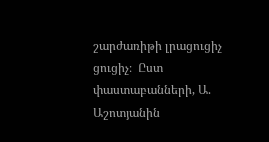շարժառիթի լրացուցիչ ցուցիչ։  Ըստ փաստաբանների, Ա. Աշոտյանին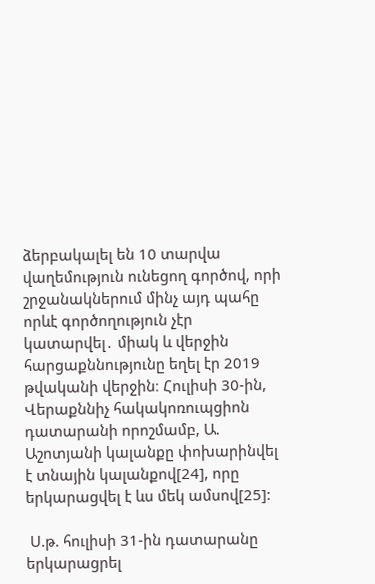ձերբակալել են 10 տարվա վաղեմություն ունեցող գործով, որի շրջանակներում մինչ այդ պահը որևէ գործողություն չէր կատարվել․ միակ և վերջին հարցաքննությունը եղել էր 2019 թվականի վերջին։ Հուլիսի 30-ին, Վերաքննիչ հակակոռուպցիոն դատարանի որոշմամբ, Ա. Աշոտյանի կալանքը փոխարինվել է տնային կալանքով[24], որը երկարացվել է ևս մեկ ամսով[25]:

 Ս.թ. հուլիսի 31-ին դատարանը երկարացրել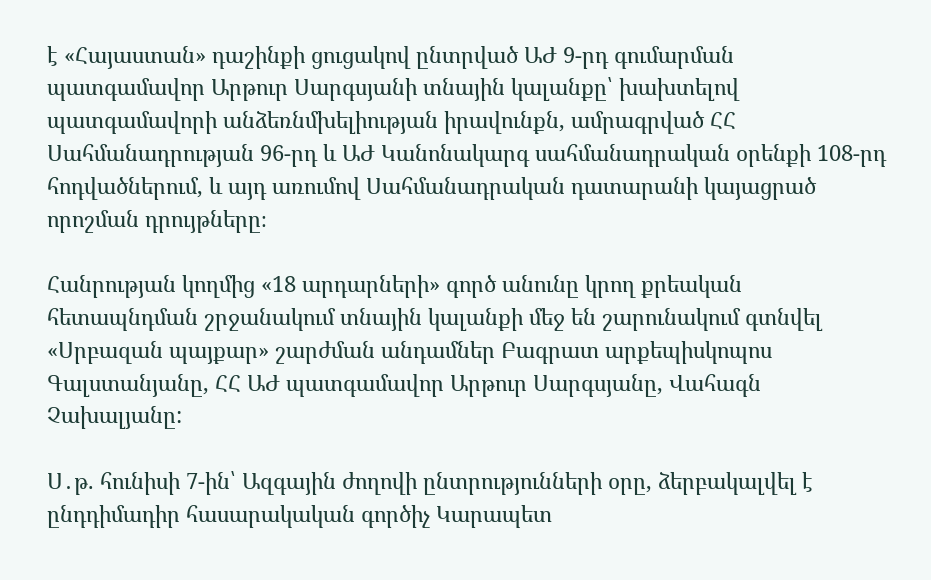է «Հայաստան» դաշինքի ցուցակով ընտրված ԱԺ 9-րդ գումարման պատգամավոր Արթուր Սարգսյանի տնային կալանքը՝ խախտելով պատգամավորի անձեռնմխելիության իրավունքն, ամրագրված ՀՀ Սահմանադրության 96-րդ և ԱԺ Կանոնակարգ սահմանադրական օրենքի 108-րդ հոդվածներում, և այդ առումով Սահմանադրական դատարանի կայացրած որոշման դրույթները։

Հանրության կողմից «18 արդարների» գործ անունը կրող քրեական հետապնդման շրջանակում տնային կալանքի մեջ են շարունակում գտնվել «Սրբազան պայքար» շարժման անդամներ Բագրատ արքեպիսկոպոս Գալստանյանը, ՀՀ ԱԺ պատգամավոր Արթուր Սարգսյանը, Վահագն Չախալյանը:

Ս․թ. հունիսի 7-ին՝ Ազգային ժողովի ընտրությունների օրը, ձերբակալվել է ընդդիմադիր հասարակական գործիչ Կարապետ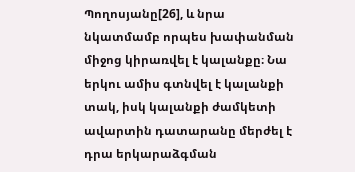Պողոսյանը[26], և նրա նկատմամբ որպես խափանման միջոց կիրառվել է կալանքը։ Նա երկու ամիս գտնվել է կալանքի տակ, իսկ կալանքի ժամկետի ավարտին դատարանը մերժել է դրա երկարաձգման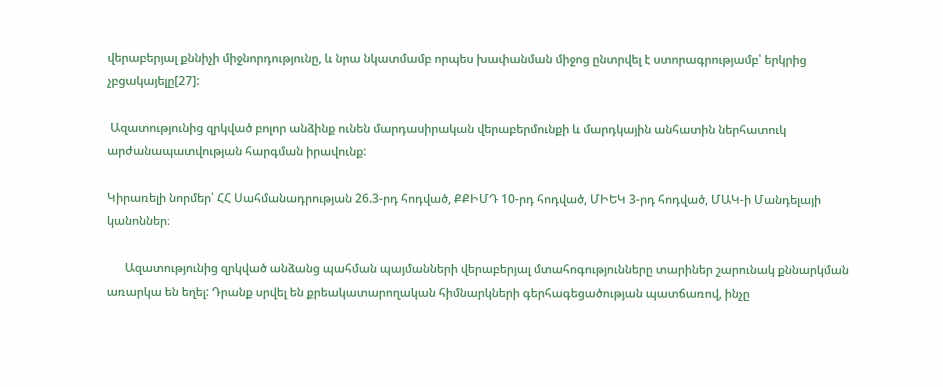վերաբերյալ քննիչի միջնորդությունը, և նրա նկատմամբ որպես խափանման միջոց ընտրվել է ստորագրությամբ՝ երկրից չբցակայելը[27]:

 Ազատությունից զրկված բոլոր անձինք ունեն մարդասիրական վերաբերմունքի և մարդկային անհատին ներհատուկ արժանապատվության հարգման իրավունք:

Կիրառելի նորմեր՝ ՀՀ Սահմանադրության 26.3-րդ հոդված, ՔՔԻՄԴ 10-րդ հոդված, ՄԻԵԿ 3-րդ հոդված, ՄԱԿ-ի Մանդելայի կանոններ։

      Ազատությունից զրկված անձանց պահման պայմանների վերաբերյալ մտահոգությունները տարիներ շարունակ քննարկման առարկա են եղել: Դրանք սրվել են քրեակատարողական հիմնարկների գերհագեցածության պատճառով, ինչը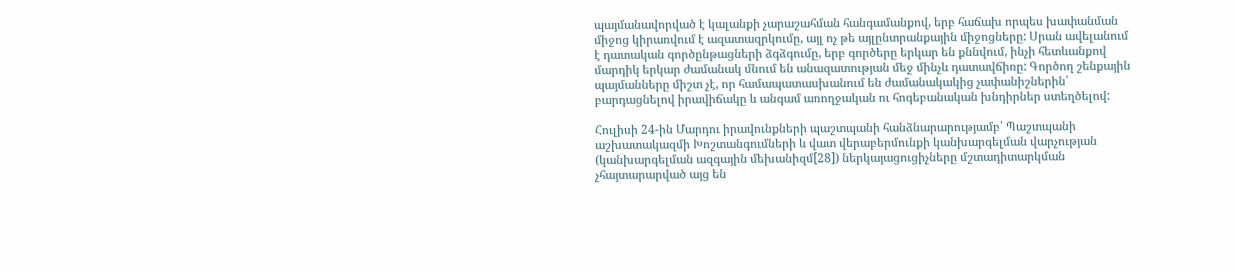պայմանավորված է կալանքի չարաշահման հանգամանքով, երբ հաճախ որպես խափանման միջոց կիրառվում է ազատազրկումը, այլ ոչ թե այլընտրանքային միջոցները: Սրան ավելանում է դատական գործընթացների ձգձգումը, երբ գործերը երկար են քննվում, ինչի հետևանքով մարդիկ երկար ժամանակ մնում են անազատության մեջ մինչև դատավճիռը: Գործող շենքային պայմանները միշտ չէ, որ համապատասխանում են ժամանակակից չափանիշներին՝ բարդացնելով իրավիճակը և անգամ առողջական ու հոգեբանական խնդիրներ ստեղծելով:

Հուլիսի 24-ին Մարդու իրավունքների պաշտպանի հանձնարարությամբ՝ Պաշտպանի աշխատակազմի Խոշտանգումների և վատ վերաբերմունքի կանխարգելման վարչության (կանխարգելման ազգային մեխանիզմ[28]) ներկայացուցիչները մշտադիտարկման չհայտարարված այց են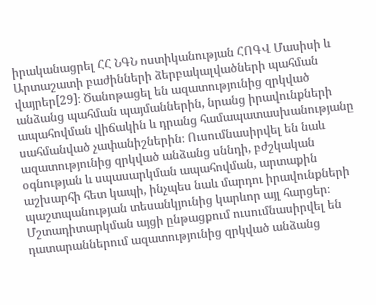իրականացրել ՀՀ ՆԳՆ ոստիկանության ՀՈԳՎ Մասիսի և Արտաշատի բաժինների ձերբակալվածների պահման վայրեր[29]։ Ծանոթացել են ազատությունից զրկված անձանց պահման պայմաններին, նրանց իրավունքների ապահովման վիճակին և դրանց համապատասխանությանը սահմանված չափանիշներին։ Ուսումնասիրվել են նաև ազատությունից զրկված անձանց սննդի, բժշկական օգնության և սպասարկման ապահովման, արտաքին աշխարհի հետ կապի, ինչպես նաև մարդու իրավունքների պաշտպանության տեսանկյունից կարևոր այլ հարցեր։ Մշտադիտարկման այցի ընթացքում ուսումնասիրվել են դատարաններում ազատությունից զրկված անձանց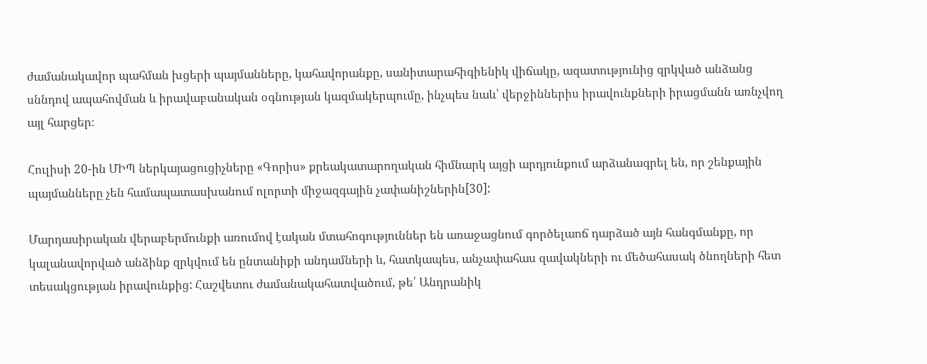ժամանակավոր պահման խցերի պայմանները, կահավորանքը, սանիտարահիգիենիկ վիճակը, ազատությունից զրկված անձանց սննդով ապահովման և իրավաբանական օգնության կազմակերպումը, ինչպես նաև՝ վերջիններիս իրավունքների իրացմանն առնչվող այլ հարցեր։

Հուլիսի 20-ին ՄԻՊ ներկայացուցիչները «Գորիս» քրեակատարողական հիմնարկ այցի արդյունքում արձանագրել են, որ շենքային պայմանները չեն համապատասխանում ոլորտի միջազգային չափանիշներին[30]:

Մարդասիրական վերաբերմունքի առումով էական մտահոգություններ են առաջացնում գործելաոճ դարձած այն հանգմանքը, որ կալանավորված անձինք զրկվում են ընտանիքի անդամների և, հատկապես, անչափահաս զավակների ու մեծահասակ ծնողների հետ տեսակցության իրավունքից: Հաշվետու ժամանակահատվածում, թե՛ Անդրանիկ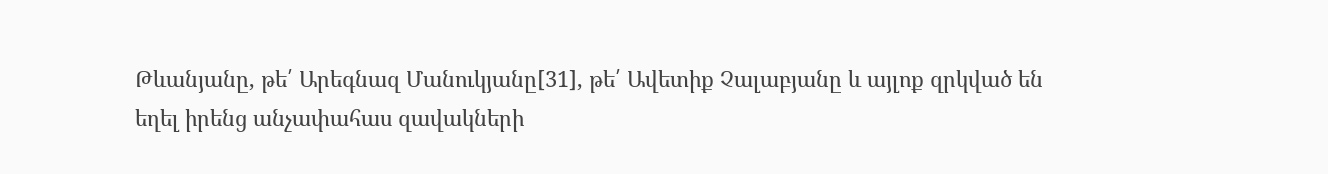Թևանյանը, թե՛ Արեգնազ Մանուկյանը[31], թե՛ Ավետիք Չալաբյանը և այլոք զրկված են եղել իրենց անչափահաս զավակների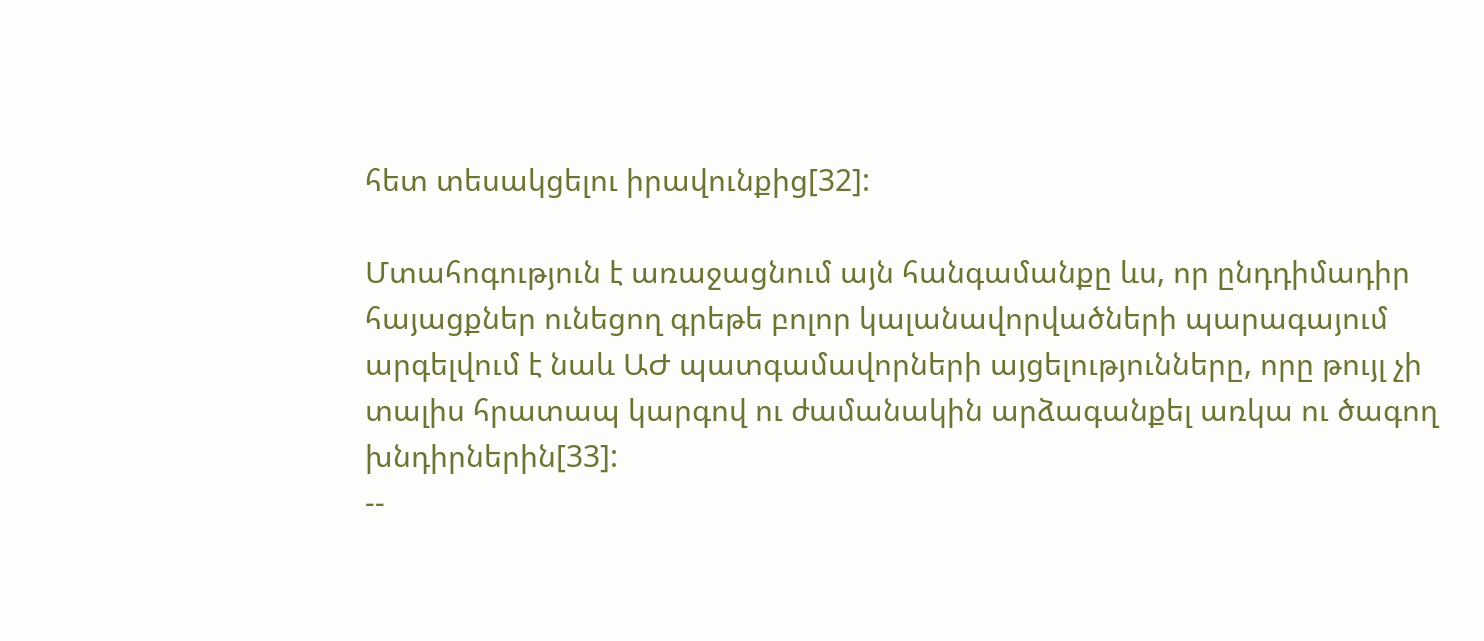հետ տեսակցելու իրավունքից[32]:

Մտահոգություն է առաջացնում այն հանգամանքը ևս, որ ընդդիմադիր հայացքներ ունեցող գրեթե բոլոր կալանավորվածների պարագայում արգելվում է նաև ԱԺ պատգամավորների այցելությունները, որը թույլ չի տալիս հրատապ կարգով ու ժամանակին արձագանքել առկա ու ծագող խնդիրներին[33]:
--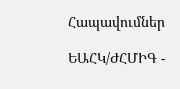Հապավումներ

ԵԱՀԿ/ԺՀՄԻԳ -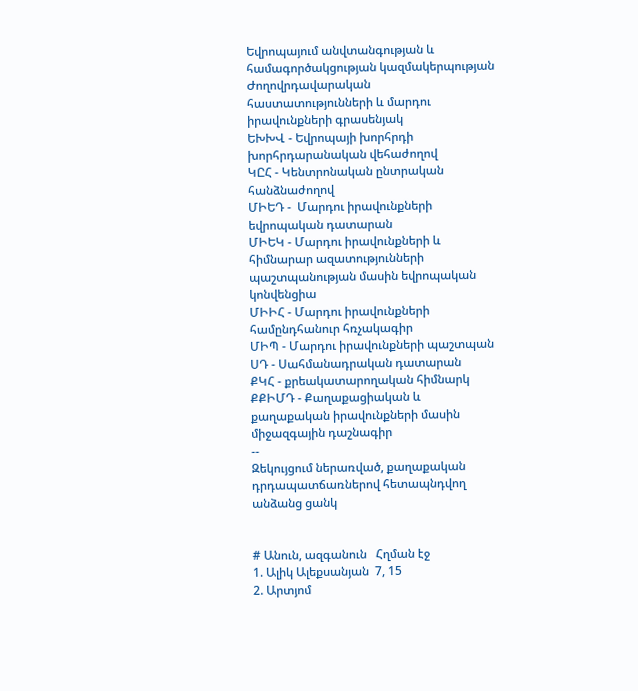Եվրոպայում անվտանգության և համագործակցության կազմակերպության Ժողովրդավարական հաստատությունների և մարդու իրավունքների գրասենյակ
ԵԽԽՎ - Եվրոպայի խորհրդի խորհրդարանական վեհաժողով
ԿԸՀ - Կենտրոնական ընտրական հանձնաժողով
ՄԻԵԴ -  Մարդու իրավունքների եվրոպական դատարան
ՄԻԵԿ - Մարդու իրավունքների և հիմնարար ազատությունների պաշտպանության մասին եվրոպական կոնվենցիա
ՄԻԻՀ - Մարդու իրավունքների համընդհանուր հռչակագիր
ՄԻՊ - Մարդու իրավունքների պաշտպան
ՍԴ - Սահմանադրական դատարան
ՔԿՀ - քրեակատարողական հիմնարկ
ՔՔԻՄԴ - Քաղաքացիական և քաղաքական իրավունքների մասին միջազգային դաշնագիր
--
Զեկույցում ներառված, քաղաքական դրդապատճառներով հետապնդվող անձանց ցանկ


# Անուն, ազգանուն   Հղման էջ
1. Ալիկ Ալեքսանյան  7, 15
2. Արտյոմ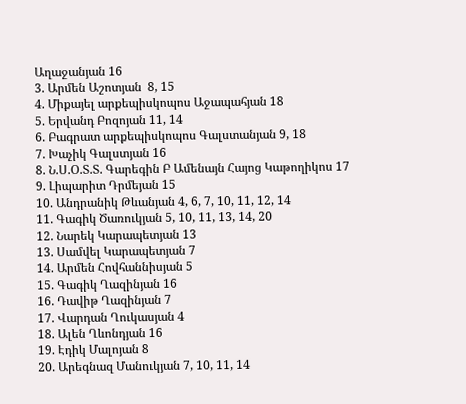Աղաջանյան 16
3. Արմեն Աշոտյան  8, 15
4. Միքայել արքեպիսկոպոս Աջապահյան 18
5. Երվանդ Բոզոյան 11, 14
6. Բագրատ արքեպիսկոպոս Գալստանյան 9, 18
7. Խաչիկ Գալստյան 16
8. Ն.Ս.Օ.Տ.Տ. Գարեգին Բ Ամենայն Հայոց Կաթողիկոս 17
9. Լիպարիտ Դրմեյան 15
10. Անդրանիկ Թևանյան 4, 6, 7, 10, 11, 12, 14
11. Գագիկ Ծառուկյան 5, 10, 11, 13, 14, 20
12. Նարեկ Կարապետյան 13
13. Սամվել Կարապետյան 7
14. Արմեն Հովհաննիսյան 5
15. Գագիկ Ղազինյան 16
16. Դավիթ Ղազինյան 7
17. Վարդան Ղուկասյան 4
18. Ալեն Ղևոնդյան 16
19. Էդիկ Մալոյան 8
20. Արեգնազ Մանուկյան 7, 10, 11, 14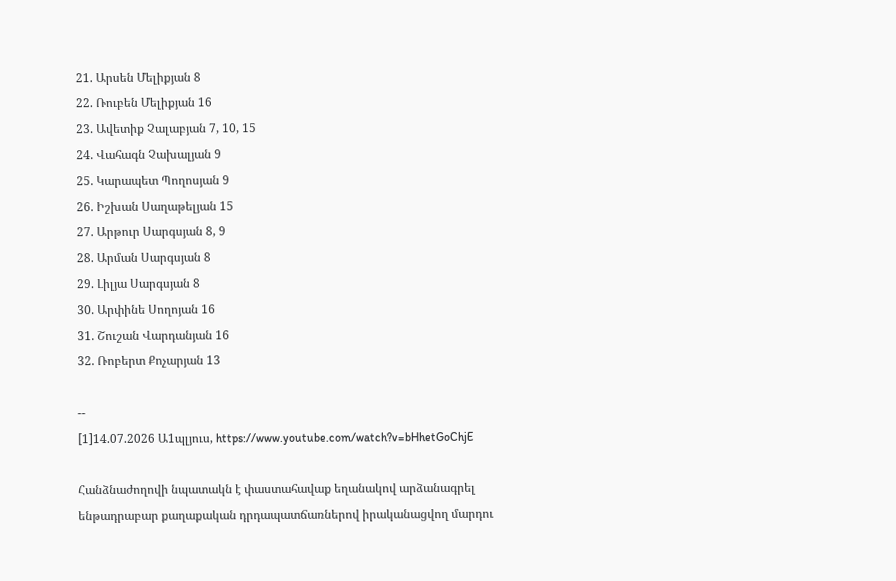21. Արսեն Մելիքյան 8
22. Ռուբեն Մելիքյան 16
23. Ավետիք Չալաբյան 7, 10, 15
24. Վահագն Չախալյան 9
25. Կարապետ Պողոսյան 9
26. Իշխան Սաղաթելյան 15
27. Արթուր Սարգսյան 8, 9
28. Արման Սարգսյան 8
29. Լիլյա Սարգսյան 8
30. Արփինե Սողոյան 16
31. Շուշան Վարդանյան 16
32. Ռոբերտ Քոչարյան 13

--
[1]14.07.2026 Ա1պլյուս, https://www.youtube.com/watch?v=bHhetGoChjE

Հանձնաժողովի նպատակն է փաստահավաք եղանակով արձանագրել ենթադրաբար քաղաքական դրդապատճառներով իրականացվող մարդու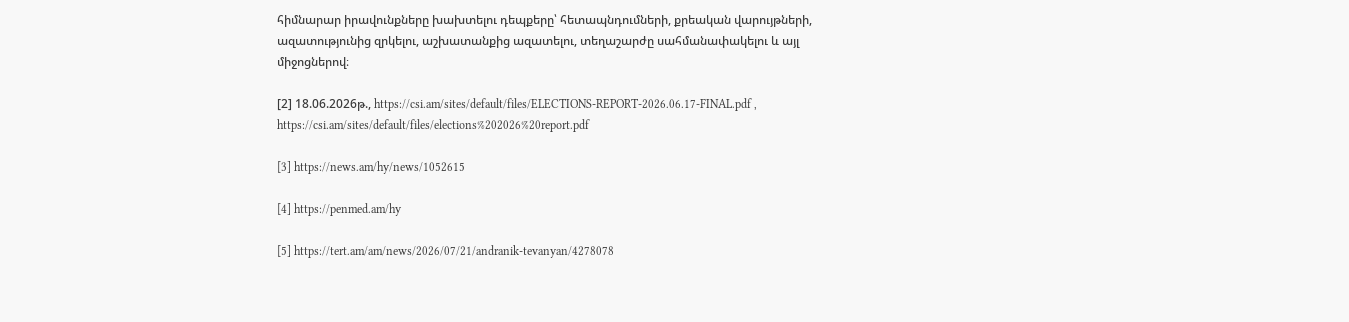հիմնարար իրավունքները խախտելու դեպքերը՝ հետապնդումների, քրեական վարույթների, ազատությունից զրկելու, աշխատանքից ազատելու, տեղաշարժը սահմանափակելու և այլ միջոցներով։

[2] 18.06.2026թ., https://csi.am/sites/default/files/ELECTIONS-REPORT-2026.06.17-FINAL.pdf , https://csi.am/sites/default/files/elections%202026%20report.pdf

[3] https://news.am/hy/news/1052615

[4] https://penmed.am/hy

[5] https://tert.am/am/news/2026/07/21/andranik-tevanyan/4278078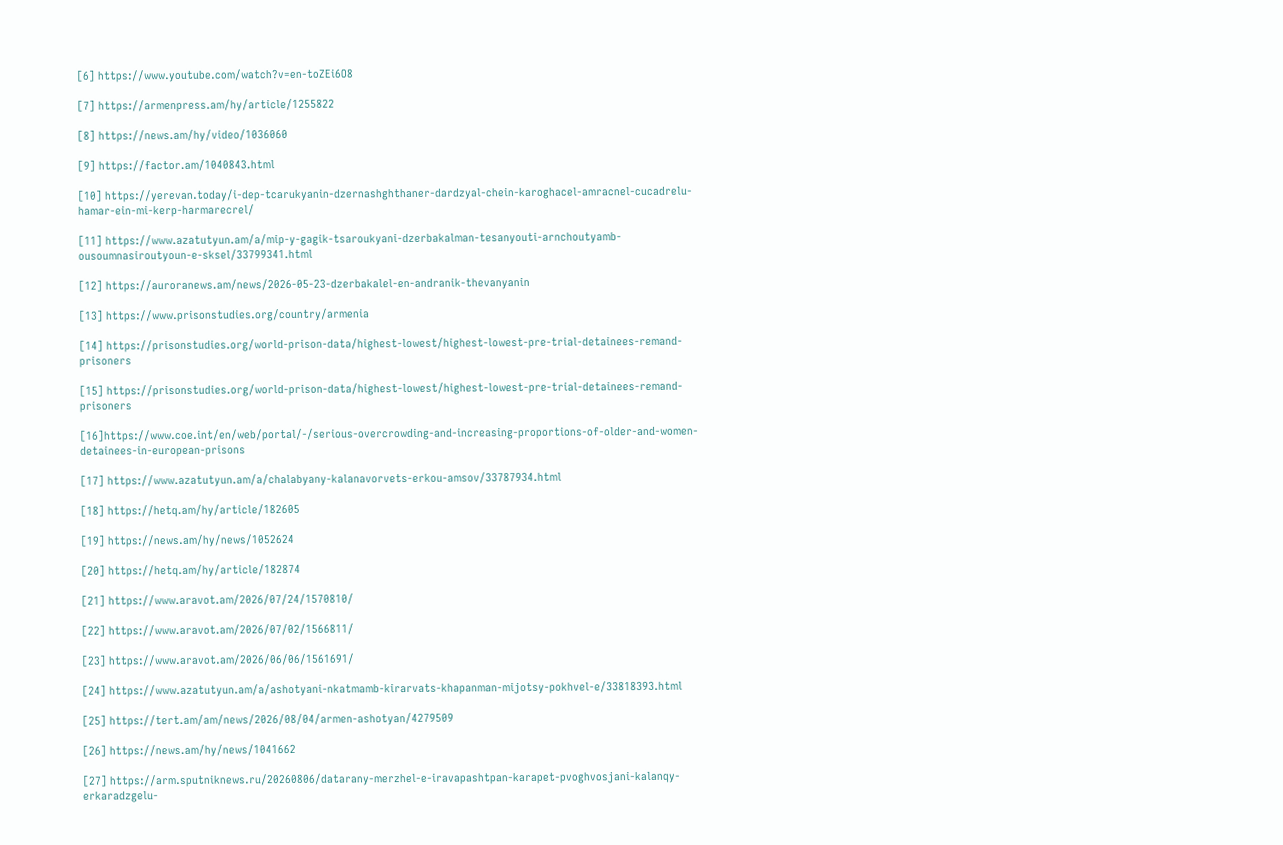[6] https://www.youtube.com/watch?v=en-toZEi6O8

[7] https://armenpress.am/hy/article/1255822

[8] https://news.am/hy/video/1036060

[9] https://factor.am/1040843.html

[10] https://yerevan.today/i-dep-tcarukyanin-dzernashghthaner-dardzyal-chein-karoghacel-amracnel-cucadrelu-hamar-ein-mi-kerp-harmarecrel/

[11] https://www.azatutyun.am/a/mip-y-gagik-tsaroukyani-dzerbakalman-tesanyouti-arnchoutyamb-ousoumnasiroutyoun-e-sksel/33799341.html

[12] https://auroranews.am/news/2026-05-23-dzerbakalel-en-andranik-thevanyanin

[13] https://www.prisonstudies.org/country/armenia

[14] https://prisonstudies.org/world-prison-data/highest-lowest/highest-lowest-pre-trial-detainees-remand-prisoners

[15] https://prisonstudies.org/world-prison-data/highest-lowest/highest-lowest-pre-trial-detainees-remand-prisoners

[16]https://www.coe.int/en/web/portal/-/serious-overcrowding-and-increasing-proportions-of-older-and-women-detainees-in-european-prisons

[17] https://www.azatutyun.am/a/chalabyany-kalanavorvets-erkou-amsov/33787934.html

[18] https://hetq.am/hy/article/182605

[19] https://news.am/hy/news/1052624

[20] https://hetq.am/hy/article/182874

[21] https://www.aravot.am/2026/07/24/1570810/

[22] https://www.aravot.am/2026/07/02/1566811/

[23] https://www.aravot.am/2026/06/06/1561691/

[24] https://www.azatutyun.am/a/ashotyani-nkatmamb-kirarvats-khapanman-mijotsy-pokhvel-e/33818393.html

[25] https://tert.am/am/news/2026/08/04/armen-ashotyan/4279509

[26] https://news.am/hy/news/1041662

[27] https://arm.sputniknews.ru/20260806/datarany-merzhel-e-iravapashtpan-karapet-pvoghvosjani-kalanqy-erkaradzgelu-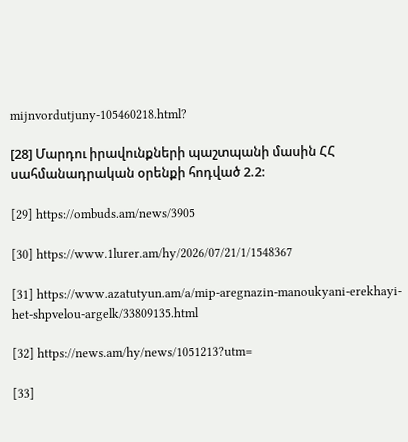mijnvordutjuny-105460218.html?

[28] Մարդու իրավունքների պաշտպանի մասին ՀՀ սահմանադրական օրենքի հոդված 2.2:

[29] https://ombuds.am/news/3905

[30] https://www.1lurer.am/hy/2026/07/21/1/1548367

[31] https://www.azatutyun.am/a/mip-aregnazin-manoukyani-erekhayi-het-shpvelou-argelk/33809135.html

[32] https://news.am/hy/news/1051213?utm=

[33]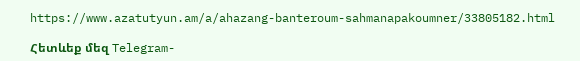https://www.azatutyun.am/a/ahazang-banteroum-sahmanapakoumner/33805182.html

Հետևեք մեզ Telegram-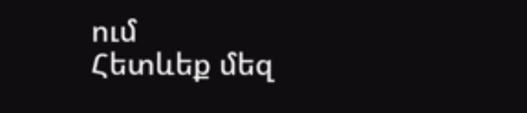ում
Հետևեք մեզ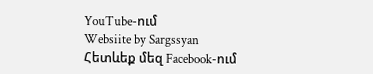YouTube-ում
Websiite by Sargssyan
Հետևեք մեզ Facebook-ում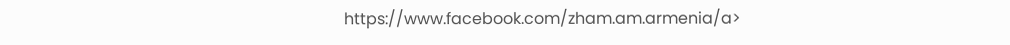https://www.facebook.com/zham.am.armenia/a>